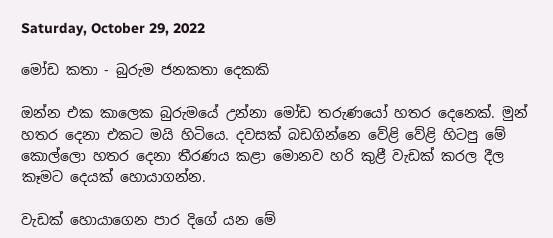Saturday, October 29, 2022

මෝඩ කතා - බුරුම ජනකතා දෙකකි

ඔන්න එක කාලෙක බුරුමයේ උන්නා මෝඩ තරුණයෝ හතර දෙනෙක්. මුන් හතර දෙනා එකට මයි හිටියෙ. දවසක් බඩගින්නෙ වේළි වේළි හිටපු මේ කොල්ලො හතර දෙනා තීරණය කළා මොනව හරි කුළී වැඩක් කරල දීල කෑමට දෙයක් හොයාගන්න.

වැඩක් හොයාගෙන පාර දිගේ යන මේ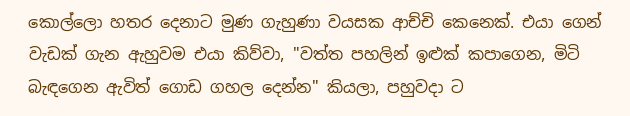කොල්ලො හතර දෙනාට මුණ ගැහුණා වයසක ආච්චි කෙනෙක්. එයා ගෙන් වැඩක් ගැන ඇහුවම එයා කිව්වා, "වත්ත පහලින් ඉළුක් කපාගෙන, මිටි බැඳගෙන ඇවිත් ‌ගොඩ ගහල දෙන්න" කියලා, පහුවදා ට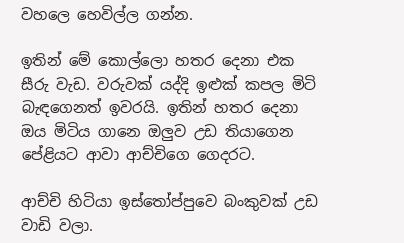වහලෙ හෙවිල්ල ගන්න.

ඉතින් මේ කොල්ලො හතර දෙනා එක සීරු වැඩ. වරුවක් යද්දි ඉළුක් කපල මිටි බැඳගෙනත් ඉවරයි. ඉතින් හතර දෙනා ඔය මිටිය ගානෙ ඔලුව උඩ තියාගෙන පේළියට ආවා ආච්චිගෙ ගෙදරට.

ආච්චි හිටියා ඉස්තෝප්පුවෙ බංකුවක් උඩ වාඩි වලා.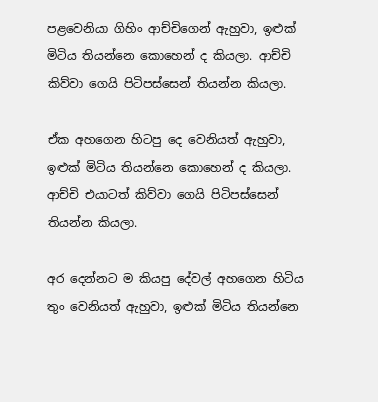පළවෙනියා ගිහිං ආච්චිගෙන් ඇහුවා, ඉළුක් මිටිය තියන්නෙ කොහෙන් ද කියලා. ආච්චි කිව්වා ගෙයි පිටිපස්සෙන් තියන්න කියලා.

ඒක අහගෙන හිටපු දෙ වෙනියත් ඇහුවා, ඉළුක් මිටිය තියන්නෙ කොහෙන් ද කියලා. ආච්චි එයාටත් කිව්වා ගෙයි පිටිපස්සෙන් තියන්න කියලා.

අර දෙන්නට ම කියපු දේවල් අහගෙන හිටිය තුං වෙනියත් ඇහුවා, ඉළුක් මිටිය තියන්නෙ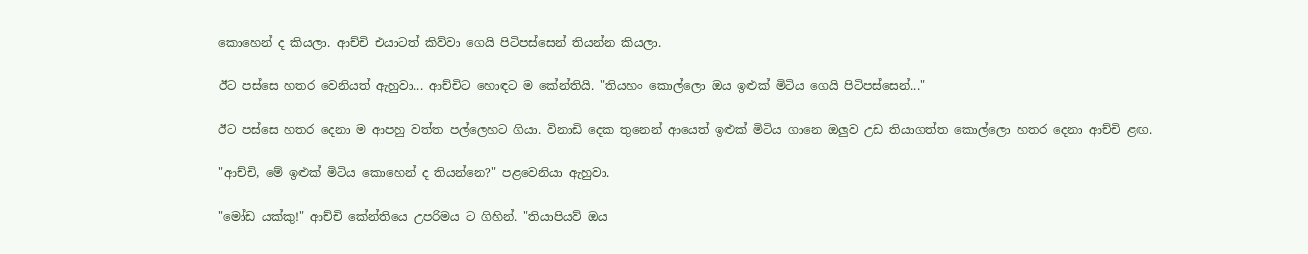කොහෙන් ද කියලා. ආච්චි එයාටත් කිව්වා ගෙයි පිටිපස්සෙන් තියන්න කියලා.

ඊට පස්සෙ හතර වෙනියත් ඇහුවා... ආච්චිට හොඳට ම කේන්තියි. "තියහං කොල්ලො ඔය ඉළුක් මිටිය ගෙයි පිටිපස්සෙන්..."

ඊට පස්සෙ හතර දෙනා ම ආපහු වත්ත පල්ලෙහට ගියා. විනාඩි දෙක තුනෙන් ආයෙත් ඉළුක් මිටිය ගානෙ ඔලුව උඩ තියාගත්ත කොල්ලො හතර දෙනා ආච්චි ළඟ.

"ආච්චි, මේ ඉළුක් මිටිය කොහෙන් ද තියන්නෙ?" පළවෙනියා ඇහුවා.

"මෝඩ යක්කු!" ආච්චි කේන්තියෙ උපරිමය ට ගිහින්. "තියාපියව් ඔය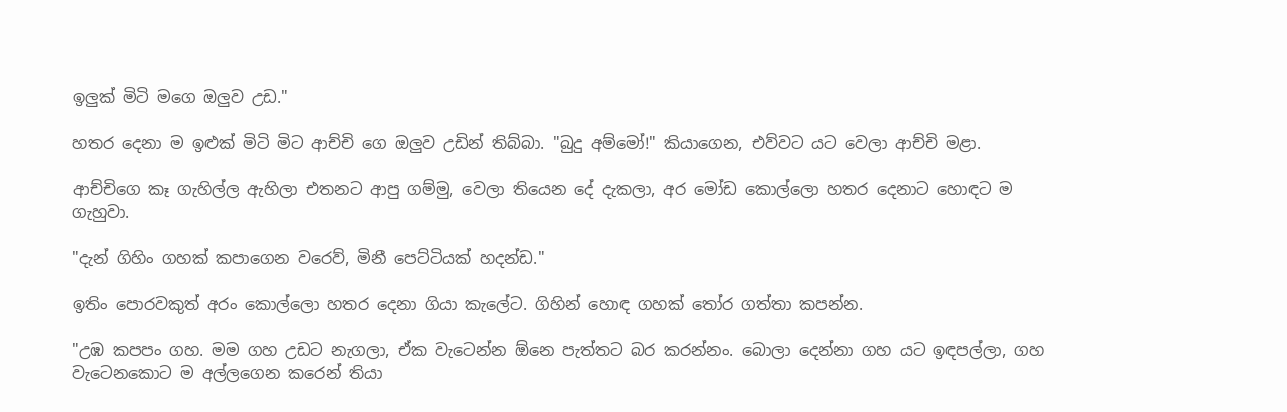ඉලුක් මිටි මගෙ ඔලුව උඩ."

හතර දෙනා ම ඉළුක් මිටි මිට ආච්චි ගෙ ඔලුව උඩින් තිබ්බා. "බුදු අම්මෝ!" කියාගෙන, එව්වට යට වෙලා ආච්චි මළා.

ආච්චිගෙ කෑ ගැහිල්ල ඇහිලා එතනට ආපු ගම්මු, වෙලා තියෙන දේ දැකලා, අර මෝඩ කොල්ලො හතර දෙනාට හොඳට ම ගැහුවා.

"දැන් ගිහිං ගහක් කපාගෙන වරෙව්, මිනී පෙට්ටියක් හදන්ඩ."

ඉතිං පොරවකුත් අරං කොල්ලො හතර දෙනා ගියා කැලේට. ගිහින් හොඳ ගහක් තෝර ගත්තා කපන්න.

"උඹ කපපං ගහ. මම ගහ උඩට නැගලා, ඒක වැටෙන්න ඕනෙ පැත්තට බර කරන්නං. බොලා දෙන්නා ගහ යට ඉඳපල්ලා, ගහ වැටෙනකොට ම අල්ලගෙන කරෙන් තියා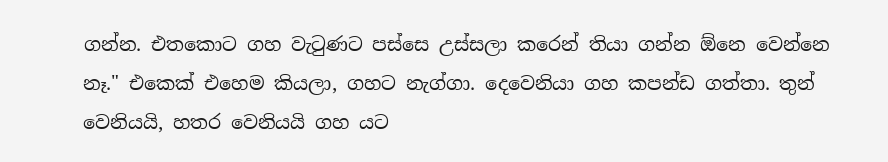ගන්න. එතකොට ගහ වැටුණට පස්සෙ උස්සලා කරෙන් තියා ගන්න ඕනෙ වෙන්නෙ නෑ." එකෙක් එහෙම කියලා, ගහට නැග්ගා. දෙවෙනියා ගහ කපන්ඩ ගත්තා. තුන් වෙනියයි, හත‌ර වෙනියයි ගහ යට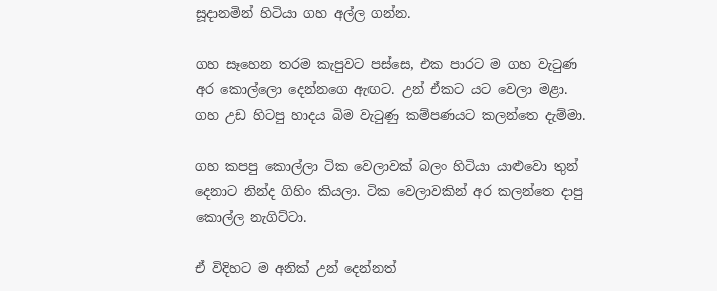සූදානමින් හිටියා ගහ අල්ල ගන්න.

ගහ සෑහෙන තරම කැපුවට පස්සෙ, එක පාරට ම ගහ වැටුණ අර ‌කොල්ලො දෙන්නගෙ ඇඟට. උන් ඒකට යට වෙලා මළා. ගහ උඩ හිටපු හාදය බිම වැටුණු කම්පණයට කලන්තෙ දැම්මා.

ගහ කපපු කොල්ලා ටික වෙලාවක් බලං හිටියා යාළුවො තුන් දෙනාට නින්ද ගිහිං කියලා. ටික වෙලාවකින් අර කලන්තෙ දාපු කොල්ල නැගිට්ටා.

ඒ විදිහට ම අනික් උන් දෙන්නත්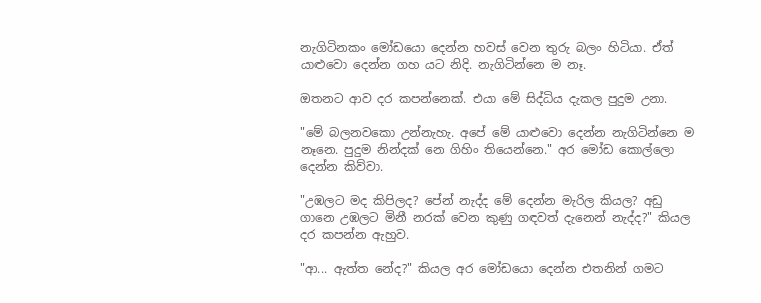නැගිටිනකං මෝඩයො දෙන්න හවස් වෙන තුරු බලං හිටියා. ඒත් යාළුවො දෙන්න ගහ යට නිදි. නැගිටින්නෙ ම නෑ.

ඔතනට ආව දර කපන්නෙක්. එයා මේ සිද්ධිය දැකල පුදුම උනා.

"මේ බලනවකො උන්නැහැ. අපේ මේ යාළුවො දෙන්න නැගිටින්නෙ ම නෑනෙ. පුදුම නින්දක් නෙ ගිහිං තියෙන්නෙ." අර මෝඩ කොල්ලො දෙන්න කිව්වා.

"උඹලට මද කිපිලද? පේන් නැද්ද මේ දෙන්න මැරිල කියල? අඩු ගානෙ උඹලට මිනී නරක් වෙන කුණු ගඳවත් දැනෙන් නැද්ද?" කියල දර කපන්න ඇහුව.

"ආ... ඇත්ත නේද?" කියල අර මෝඩයො දෙන්න එතනින් ගමට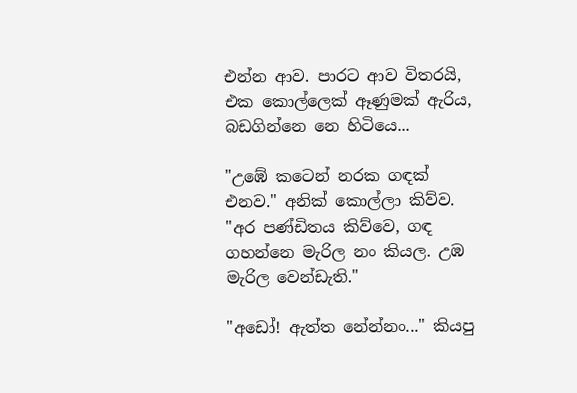එන්න ආව. පාරට ආව විතරයි, එක කොල්ලෙක් ඈණුමක් ඇරිය, බඩගින්නෙ නෙ හිටියෙ...

"උඹේ කටෙන් නරක ගඳක් එනව." අනික් කොල්ලා කිව්ව. "අර පණ්ඩිතය කිව්වෙ, ගඳ ගහන්නෙ මැරිල නං කියල. උඹ මැරිල වෙන්ඩැති."

"අඩෝ! ඇත්ත නේන්නං..." කියපු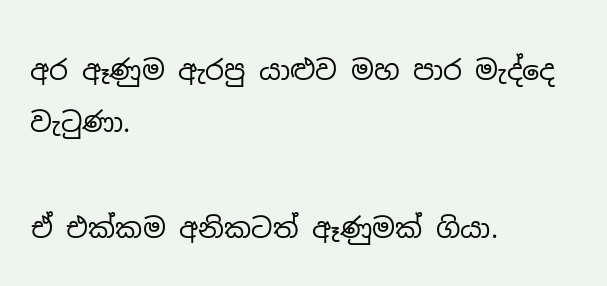අර ඈණුම ඇරපු යාළුව මහ පාර මැද්දෙ වැටුණා.

ඒ එක්කම අනිකටත් ඈණුමක් ගියා.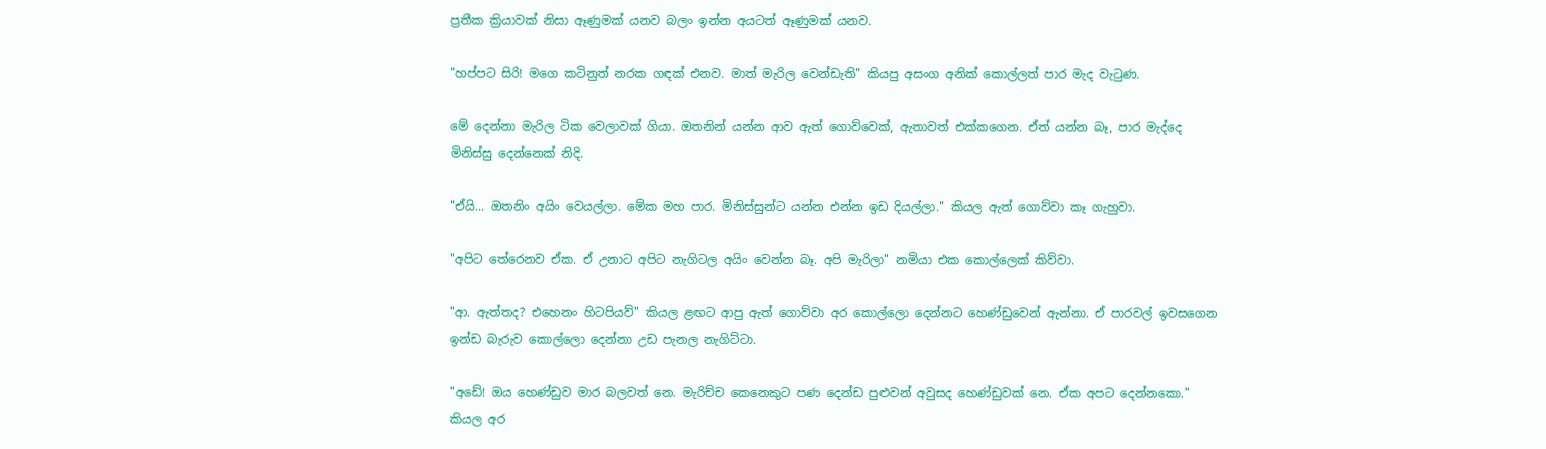ප්‍රතීක ක්‍රියාවක් නිසා ඈණුමක් යනව බලං ඉන්න අයටත් ඈණුමක් යනව.

"හප්පට සිරි! මගෙ කටිනුත් නරක ගඳක් එනව. මාත් මැරිල වෙන්ඩැති" කියපු අසංග අනික් කොල්ලත් පාර මැද වැටුණ.

මේ දෙන්නා මැරිල ටික වෙලාවක් ගියා. ඔතනින් යන්න ආව ඇත් ගොව්වෙක්, ඇතාවත් එක්කගෙන. ඒත් යන්න බෑ, පාර මැද්දෙ මිනිස්සු දෙන්නෙක් නිදි.

"ඒයි... ඔතනිං අයිං වෙයල්ලා. මේක මහ පාර. මිනිස්සුන්ට යන්න එන්න ඉඩ දියල්ලා." කියල ඇත් ගොව්වා කෑ ගැහුවා.

"අපිට තේරෙනව ඒක. ඒ උනාට අපිට නැගිටල අයිං වෙන්න බෑ. අපි මැරිලා" නමියා එක කොල්ලෙක් කිව්වා.

"ආ. ඇත්තද? එහෙනං හිටපියව්" කියල ළඟට ආපු ඇත් ගොව්වා අර කොල්ලො දෙන්නට හෙණ්ඩුවෙන් ඇන්නා. ඒ පාරවල් ඉවසගෙන ඉන්ඩ බැරුව කොල්ලො දෙන්නා උඩ පැනල නැගිට්ටා.

"අඩේ! ඔය හෙණ්ඩුව මාර බලවත් නෙ. මැරිච්ච කෙනෙකුට පණ දෙන්ඩ පුළුවන් අවුසද හෙණ්ඩුවක් නෙ. ඒක අපට දෙන්නකො." කියල අර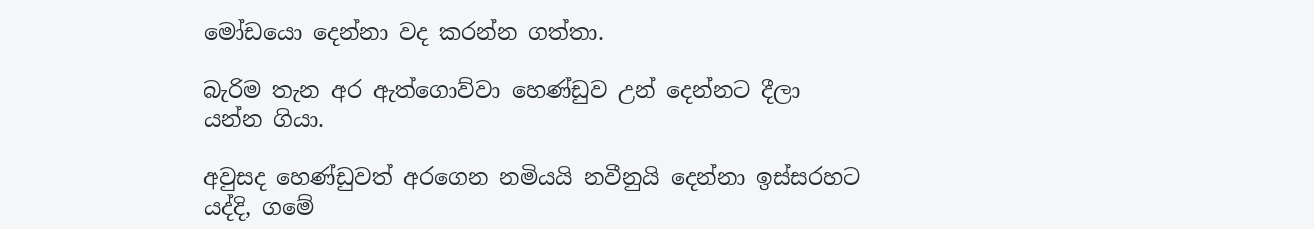මෝඩයො දෙන්නා වද කරන්න ගත්තා.

බැරිම තැන අර ඇත්ගොව්වා හෙණ්ඩුව උන් දෙන්නට දීලා යන්න ගියා.

අවුසද හෙණ්ඩුවත් අරගෙන නමියයි නවීනුයි දෙන්නා ඉස්සරහට යද්දි, ගමේ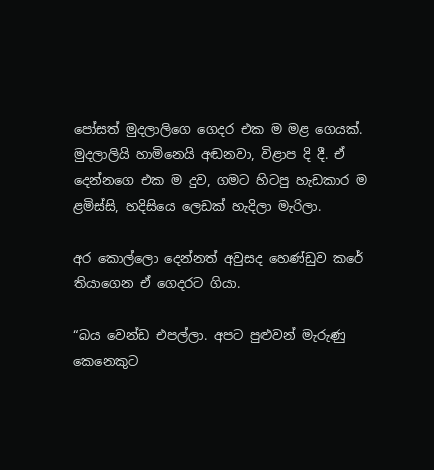පෝසත් මුදලාලිගෙ ගෙදර එක ම මළ ගෙයක්. මුදලාලියි හාමිනෙයි අඬනවා, විළාප දි දී. ඒ දෙන්නගෙ එක ම දුව, ගමට හිටපු හැඩකාර ම ළමිස්සි, හදිසියෙ ලෙඩක් හැදිලා මැරිලා.

අර කොල්ලො දෙන්නත් අවුසද හෙණ්ඩුව කරේ තියාගෙන ඒ ගෙදරට ගියා.

“බය වෙන්ඩ එපල්ලා. අපට පුළුවන් මැරුණු කෙනෙකුට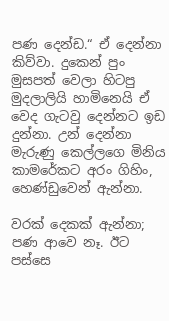පණ දෙන්ඩ.“ ඒ දෙන්නා කිව්වා. දුකෙන් පුං මුසපත් වෙලා හිටපු මුදලාලියි හාමිනෙයි ඒ වෙද ගැටවු දෙන්නට ඉඩ දුන්නා. උන් දෙන්නා මැරුණු කෙල්ලගෙ මිනිය කාමරේකට අරං ගිහිං, හෙණ්ඩුවෙන් ඇන්නා.

වරක් දෙකක් ඇන්නා; පණ ආවෙ නෑ. ඊට පස්සෙ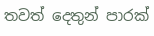තවත් දෙතුන් පාරක්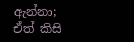ඇන්නා; ඒත් කිසි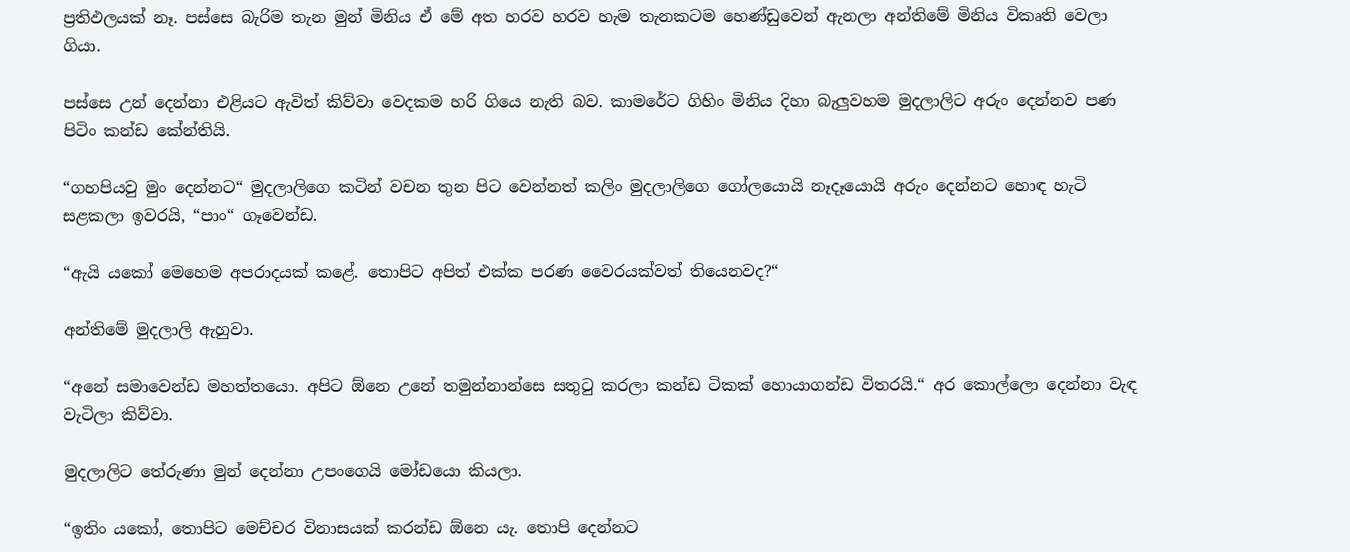ප්‍රතිඵලයක් නෑ. පස්සෙ බැරිම තැන මුන් මිනිය ඒ මේ අත හරව හරව හැම තැනකටම හෙණ්ඩුවෙන් ඇනලා අන්තිමේ මිනිය විකෘති වෙලා ගියා.

පස්සෙ උන් දෙන්නා එළියට ඇවිත් කිව්වා වෙදකම හරි ගියෙ නැති බව. කාමරේට ගිහිං මිනිය දිහා බැලුවහම මුදලාලිට අරුං දෙන්නව පණ පිටිං කන්ඩ කේන්තියි.

“ගහපියවු මුං දෙන්නට“ මුදලාලිගෙ කටින් වචන තුන පිට වෙන්නත් කලිං මුදලාලිගෙ ගෝලයොයි නෑදෑයොයි අරුං දෙන්නට හොඳ හැටි සළකලා ඉවරයි, “පාං“ ගෑවෙන්ඩ.

“ඇයි යකෝ මෙහෙම අපරාදයක් කළේ. තොපිට අපිත් එක්ක පරණ වෛරයක්වත් තියෙනවද?“

අන්තිමේ මුදලාලි ඇහුවා.

“අනේ සමාවෙන්ඩ මහත්තයො. අපිට ඕනෙ උනේ තමුන්නාන්සෙ සතුටු කරලා කන්ඩ ටිකක් හොයාගන්ඩ විතරයි.“ අර කොල්ලො දෙන්නා වැඳ වැටිලා කිව්වා.

මුදලාලිට තේරුණා මුන් දෙන්නා උපංගෙයි මෝඩයො කියලා.

“ඉතිං යකෝ, තොපිට මෙච්චර විනාසයක් කරන්ඩ ඕනෙ යැ. තොපි දෙන්නට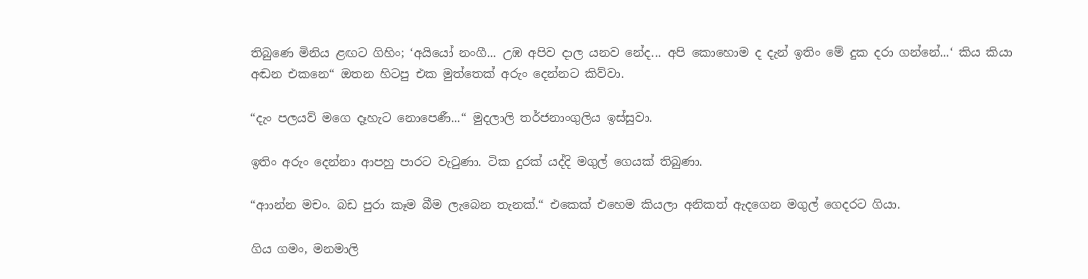තිබුණෙ මිනිය ළඟට ගිහිං; ‘අයියෝ නංගී... උඹ අපිව දාල යනව නේද... අපි කොහොම ද දැන් ඉතිං මේ දුක දරා ගන්නේ...‘ කිය කියා අඬන එකනෙ“ ඔතන හිටපු එක මුත්තෙක් අරුං දෙන්නට කිව්වා.

“දැං පලයව් මගෙ දෑහැට නොපෙණී...“ මුදලාලි තර්ජනාංගුලිය ඉස්සුවා.

ඉතිං අරුං දෙන්නා ආපහු පාරට වැටුණා. ටික දුරක් යද්දි මගුල් ගෙයක් තිබුණා.

“ආාන්න මචං. බඩ පුරා කෑම බීම ලැබෙන තැනක්.“ එකෙක් එහෙම කියලා අනිකත් ඇදගෙන මගුල් ගෙදරට ගියා.

ගිය ගමං, මනමාලි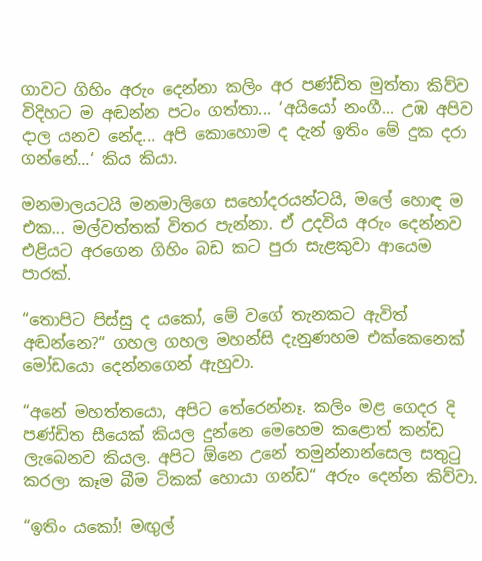ගාවට ගිහිං අරුං දෙන්නා කලිං අර පණ්ඩිත මුත්තා කිව්ව විදිහට ම අඬන්න පටං ගත්තා... ‘අයියෝ නංගී... උඹ අපිව දාල යනව නේද... අපි කොහොම ද දැන් ඉතිං මේ දුක දරා ගන්නේ...‘ කිය කියා.

මනමාලයටයි මනමාලිගෙ සහෝදරයන්ටයි, මලේ හොඳ ම එක... මල්වත්තක් විතර පැන්නා. ඒ උදවිය අරුං දෙන්නව එළියට අරගෙන ගිහිං බඩ කට පුරා සැළකුවා ආයෙම පාරක්.

“තොපිට පිස්සු ද යකෝ, මේ වගේ තැනකට ඇවිත් අඬන්නෙ?“ ගහල ගහල මහන්සි දැනුණහම එක්කෙනෙක් මෝඩයො දෙන්නගෙන් ඇහුවා.

“අනේ මහත්තයො, අපිට තේරෙන්නෑ. කලිං මළ ගෙදර දි පණ්ඩිත සීයෙක් කියල දුන්නෙ මෙහෙම කළොත් කන්ඩ ලැබෙනව කියල. අපිට ඕනෙ උනේ තමුන්නාන්සෙල සතුටු කරලා කෑම බීම ටිකක් හොයා ගන්ඩ“ අරුං දෙන්න කිව්වා.

“ඉතිං යකෝ! මඟුල්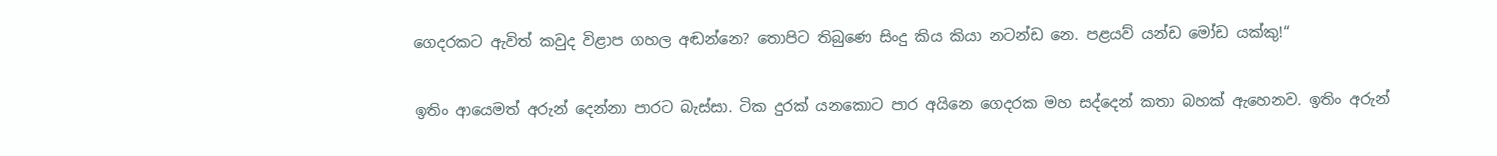ගෙදරකට ඇවිත් කවුද විළාප ගහල අඬන්නෙ? තොපිට තිබුණෙ සිංදු කිය කියා නටන්ඩ නෙ. පළයව් යන්ඩ මෝඩ යක්කු!“

ඉතිං ආයෙමත් අරුන් දෙන්නා පාරට බැස්සා. ටික දුරක් යනකොට පාර අයිනෙ ගෙදරක මහ සද්දෙන් කතා බහක් ඇහෙනව. ඉතිං අරුන්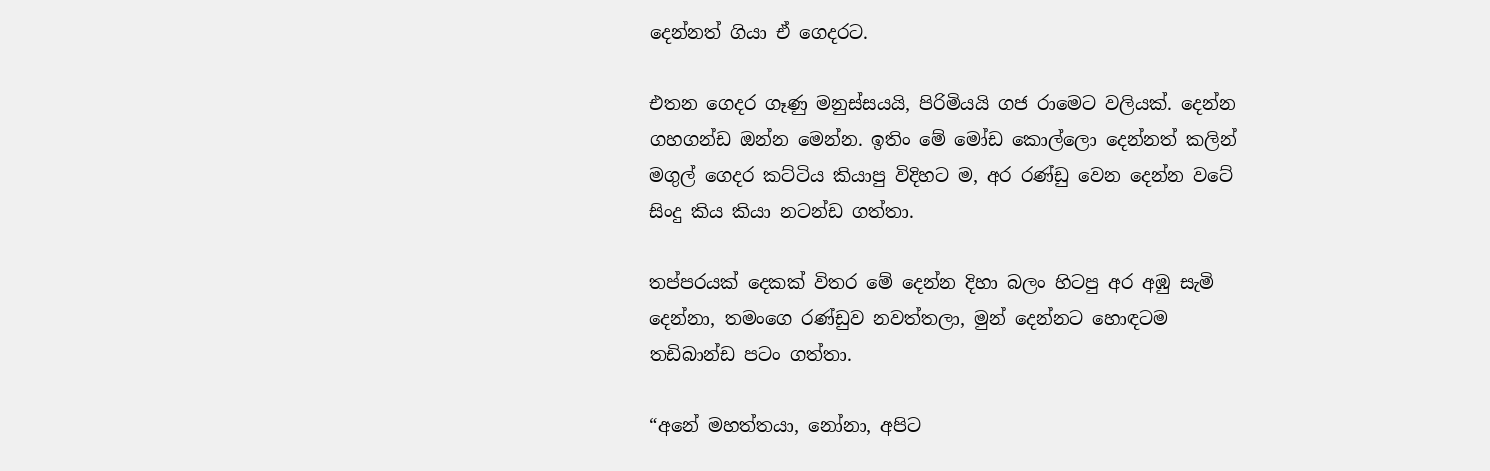දෙන්නත් ගියා ඒ ගෙදරට.

එතන ගෙදර ගෑණු මනුස්සයයි, පිරිමියයි ගජ රාමෙට වලියක්. දෙන්න ගහගන්ඩ ඔන්න මෙන්න. ඉතිං මේ මෝඩ කොල්ලො දෙන්නත් කලින් මගුල් ගෙදර කට්ටිය කියාපු විදිහට ම, අර රණ්ඩු වෙන දෙන්න වටේ සිංදු කිය කියා නටන්ඩ ගත්තා.

තප්පරයක් දෙකක් විතර මේ දෙන්න දිහා බලං හිටපු අර අඹු සැමි දෙන්නා, තමංගෙ රණ්ඩුව නවත්තලා, මුන් දෙන්නට හොඳටම තඩිබාන්ඩ පටං ගත්තා.

“අනේ මහත්තයා, නෝනා, අපිට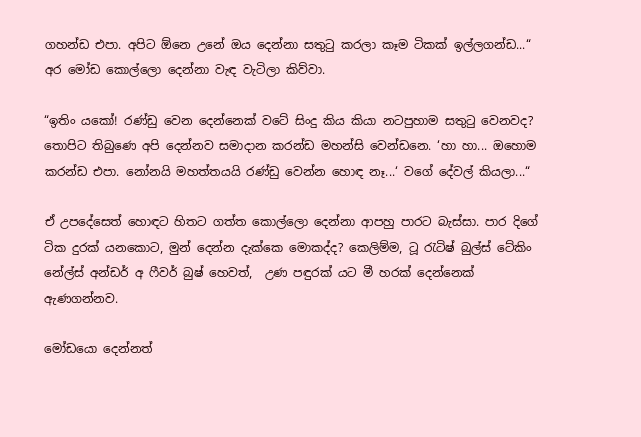ගහන්ඩ එපා. අපිට ඕනෙ උනේ ඔය දෙන්නා සතුටු කරලා කෑම ටිකක් ඉල්ලගන්ඩ...“ අර මෝඩ කොල්ලො දෙන්නා වැඳ වැටිලා කිව්වා.

“ඉතිං යකෝ! රණ්ඩු වෙන දෙන්නෙක් වටේ සිංදු කිය කියා නටපුහාම සතුටු වෙනවද? තොපිට තිබුණෙ අපි දෙන්නව සමාදාන කරන්ඩ මහන්සි වෙන්ඩනෙ. ‘හා හා... ඔහොම කරන්ඩ එපා. නෝනයි මහත්තයයි රණ්ඩු වෙන්න හොඳ නෑ...‘ වගේ දේවල් කියලා...“

ඒ උපදේසෙත් හොඳට හිතට ගත්ත කොල්ලො දෙන්නා ආපහු පාරට බැස්සා. පාර දිගේ ටික දුරක් යනකොට, මුන් දෙන්න දැක්කෙ මොකද්ද? කෙලිම්ම, ටූ රැටිෂ් බුල්ස් ටේකිං නේල්ස් අන්ඩර් අ ෆීවර් බුෂ් හෙවත්,  උණ පඳුරක් යට මී හරක් දෙන්නෙක් ඇණගන්නව.

මෝඩයො දෙන්නත්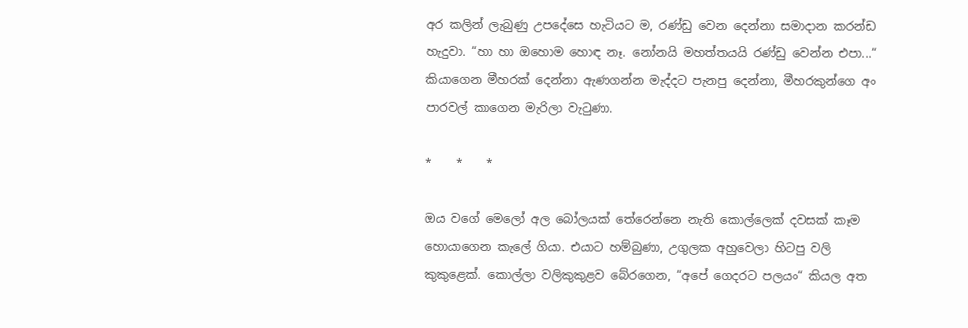අර කලින් ලැබුණු උපදේසෙ හැටියට ම, රණ්ඩු වෙන දෙන්නා සමාදාන කරන්ඩ හැදුවා. “හා හා ඔහොම හොඳ නෑ. නෝනයි මහත්තයයි රණ්ඩු වෙන්න එපා...“ කියාගෙන මීහරක් දෙන්නා ඇණගන්න මැද්දට පැනපු දෙන්නා, මීහරකුන්ගෙ අං පාරවල් කාගෙන මැරිලා වැටුණා.

*    *    *

ඔය වගේ මෙලෝ අල බෝලයක් තේරෙන්නෙ නැති කොල්ලෙක් දවසක් කෑම හොයාගෙන කැලේ ගියා. එයාට හම්බුණා, උගුලක අහුවෙලා හිටපු වලි කුකුළෙක්. කොල්ලා වලිකුකුළව බේරගෙන, “අපේ ගෙදරට පලයං“ කියල අත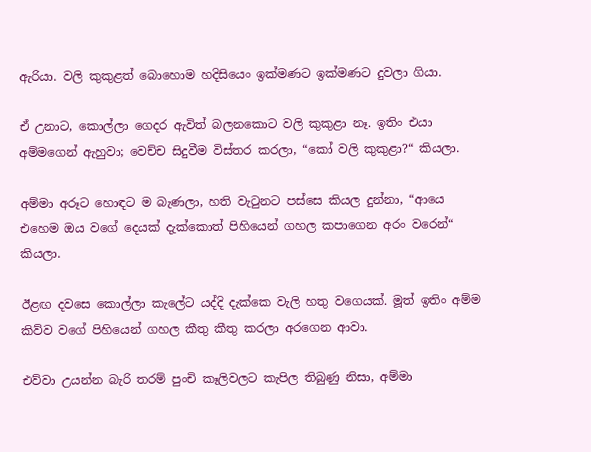ඇරියා. වලි කුකුළත් බොහොම හදිසියෙං ඉක්මණට ඉක්මණට දුවලා ගියා.

ඒ උනාට, කොල්ලා ගෙදර ඇවිත් බලනකොට වලි කුකුළා නෑ. ඉතිං එයා අම්මගෙන් ඇහුවා; වෙච්ච සිදුවීම විස්තර කරලා, “කෝ වලි කුකුළා?“ කියලා.

අම්මා අරූට හොඳට ම බැණලා, හති වැටුනට පස්සෙ කියල දුන්නා, “ආයෙ එහෙම ඔය වගේ දෙයක් දැක්කොත් පිහියෙන් ගහල කපාගෙන අරං වරෙන්“ කියලා.

ඊළඟ දවසෙ කොල්ලා කැලේට යද්දි දැක්කෙ වැලි හතු වගෙයක්. මූත් ඉතිං අම්ම කිව්ව වගේ පිහියෙන් ගහල කීතු කීතු කරලා අරගෙන ආවා.

එව්වා උයන්න බැරි තරම් පුංචි කෑලිවලට කැපිල තිබුණු නිසා, අම්මා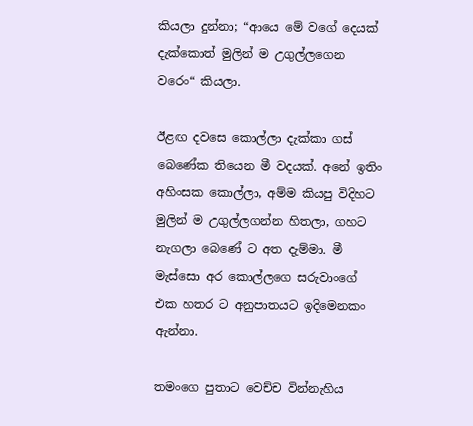කියලා දුන්නා; “ආයෙ මේ වගේ දෙයක් දැක්කොත් මුලින් ම උගුල්ලගෙන වරෙං“ කියලා.

ඊළඟ දවසෙ කොල්ලා දැක්කා ගස් බෙණේක තියෙන මී වදයක්. අනේ ඉතිං අහිංසක කොල්ලා, අම්ම කියපු විදිහට මුලින් ම උගුල්ලගන්න හිතලා, ගහට නැගලා බෙණේ ට අත දැම්මා. මී මැස්සො අර කොල්ලගෙ සරුවාංගේ එක හතර ට අනුපාතයට ඉදිමෙනකං ඇන්නා.

තමංගෙ පුතාට වෙච්ච වින්නැහිය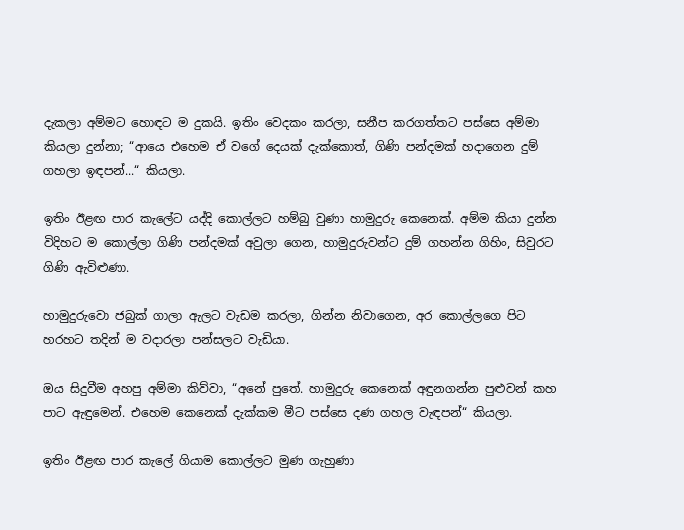දැකලා අම්මට හොඳට ම දුකයි. ඉතිං වෙදකං කරලා, සනීප කරගත්තට පස්සෙ අම්මා කියලා දුන්නා; “ආයෙ එහෙම ඒ වගේ දෙයක් දැක්කොත්, ගිණි පන්දමක් හදාගෙන දුම් ගහලා ඉඳපන්...“ කියලා.

ඉතිං ඊළඟ පාර කැලේට යද්දි කොල්ලට හම්බු වුණා හාමුදුරු කෙනෙක්. අම්ම කියා දුන්න විදිහට ම කොල්ලා ගිණි පන්දමක් අවුලා ගෙන, හාමුදුරුවන්ට දුම් ගහන්න ගිහිං, සිවුරට ගිණි ඇවිළුණා.

හාමුදුරුවො ජබුක් ගාලා ඇලට වැඩම කරලා, ගින්න නිවාගෙන, අර කොල්ලගෙ පිට හරහට තදින් ම වදාරලා පන්සලට වැඩියා.

ඔය සිදුවීම අහපු අම්මා කිව්වා, “අනේ පුතේ. හාමුදුරු කෙනෙක් අඳුනගන්න පුළුවන් කහ පාට ඇඳුමෙන්. එහෙම කෙනෙක් දැක්කම මීට පස්සෙ දණ ගහල වැඳපන්“ කියලා.

ඉතිං ඊළඟ පාර කැලේ ගියාම කොල්ලට මුණ ගැහුණා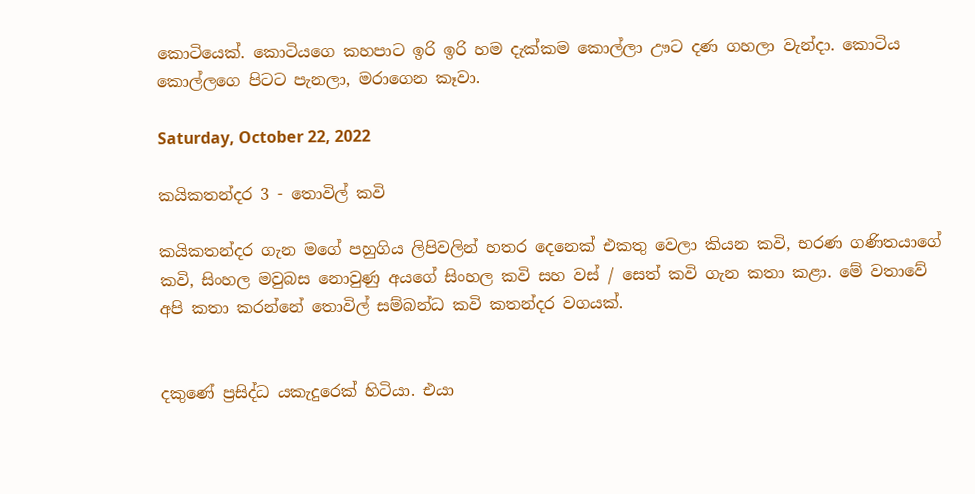කොටියෙක්. කොටියගෙ කහපාට ඉරි ඉරි හම දැක්කම කොල්ලා ඌට දණ ගහලා වැන්දා. කොටිය කොල්ලගෙ පිටට පැනලා, මරාගෙන කෑවා.

Saturday, October 22, 2022

කයිකතන්දර 3 - තොවිල් කවි

කයිකතන්දර ගැන මගේ පහුගිය ලිපිවලින් හතර දෙනෙක් එකතු වෙලා කියන කවි, භරණ ගණිතයාගේ කවි, සිංහල මවුබස නොවුණු අයගේ සිංහල කවි සහ වස් / සෙත් කවි ගැන කතා කළා. මේ වතාවේ අපි කතා කරන්නේ තොවිල් සම්බන්ධ කවි කතන්දර වගයක්.


දකුණේ ප්‍රසිද්ධ යකැදුරෙක් හිටියා. එයා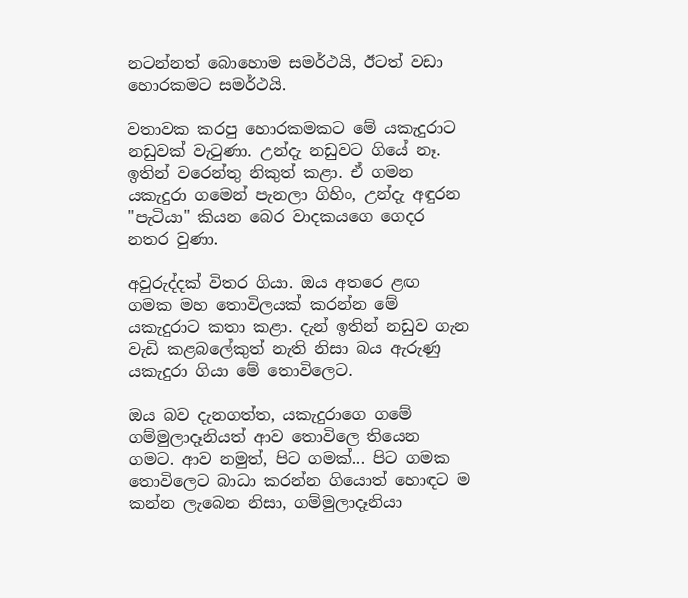නටන්නත් බොහොම සමර්ථයි, ඊටත් වඩා හොරකමට සමර්ථයි.

වතාවක කරපු හොරකමකට මේ යකැදුරාට නඩුවක් වැටුණා. උන්දැ නඩුවට ගියේ නෑ. ඉතින් වරෙන්තු නිකුත් කළා. ඒ ගමන යකැදුරා ගමෙන් පැනලා ගිහිං, උන්දැ අඳුරන "පැටියා" කියන බෙර වාදකයගෙ ගෙදර නතර වුණා.

අවුරුද්දක් විතර ගියා. ඔය අතරෙ ළඟ ගමක මහ තොවිලයක් කරන්න මේ යකැදුරාට කතා කළා. දැන් ඉතින් නඩුව ගැන වැඩි කළබලේකුත් නැති නිසා බය ඇරුණු යකැදුරා ගියා මේ තොවිලෙට.

ඔය බව දැනගත්ත, යකැදුරාගෙ ගමේ ගම්මුලාදෑනියත් ආව තොවිලෙ තියෙන ගමට. ආව නමුත්, පිට ගමක්... පිට ගමක තොවිලෙට බාධා කරන්න ගියොත් හොඳට ම කන්න ලැබෙන නිසා, ගම්මුලාදෑනියා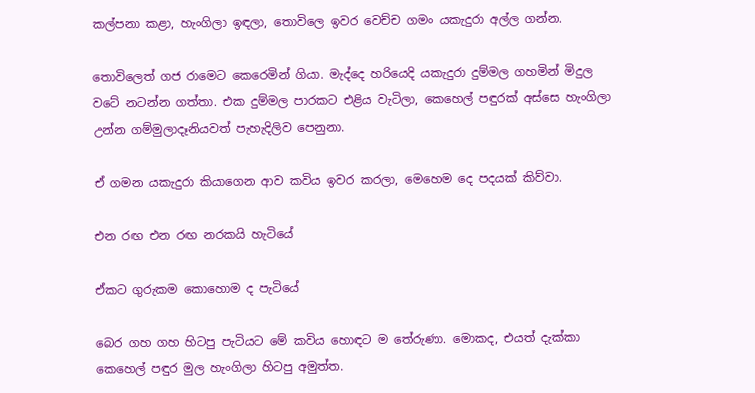කල්පනා කළා, හැංගිලා ඉඳලා, තොවිලෙ ඉවර වෙච්ච ගමං යකැදුරා අල්ල ගන්න.

තොවිලෙත් ගජ රාමෙට කෙරෙමින් ගියා. මැද්දෙ හරියෙදි යකැදුරා දුම්මල ගහමින් මිදුල වටේ නටන්න ගත්තා. එක දුම්මල පාරකට එළිය වැටිලා, කෙහෙල් පඳුරක් අස්සෙ හැංගිලා උන්න ගම්මුලාදෑනියවත් පැහැදිලිව පෙනුනා.

ඒ ගමන යකැදුරා කියාගෙන ආව කවිය ඉවර කරලා, මෙහෙම දෙ පදයක් කිව්වා.

එන රඟ එන රඟ නරකයි හැටියේ

ඒකට ගුරුකම කොහොම ද පැටියේ

බෙර ගහ ගහ හිටපු පැටියට මේ කවිය හොඳට ම තේරුණා. මොකද, එයත් දැක්කා කෙහෙල් පඳුර මුල හැංගිලා හිටපු අමුත්ත.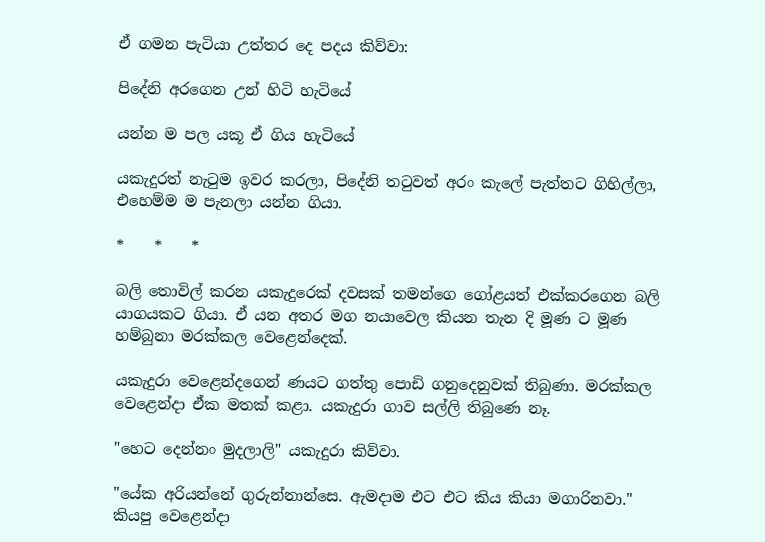ඒ ගමන පැටියා උත්තර දෙ පදය කිව්වා:

පිදේනි අරගෙන උන් හිටි හැටියේ

යන්න ම පල යකූ ඒ ගිය හැටියේ

යකැදුරත් නැටුම ඉවර කරලා, පිදේනි තටුවත් අරං කැලේ පැත්තට ගිහිල්ලා, එහෙම්ම ම පැනලා යන්න ගියා.

*    *    *

බලි තොවිල් කරන යකැදුරෙක් දවසක් තමන්‌ගෙ ගෝළයත් එක්කරගෙන ‌බලි යාගයකට ගියා. ඒ යන අතර මග නයාවෙල කියන තැන දි මූණ ට මූණ හම්බුනා මරක්කල වෙළෙන්දෙක්.

යකැදුරා වෙළෙන්දගෙන් ණයට ගත්තු පොඩි ගනුදෙනුවක් තිබුණා. මරක්කල වෙළෙන්දා ඒක මතක් කළා. යකැදුරා ගාව සල්ලි තිබුණෙ නෑ.

"හෙට දෙන්නං මුදලාලි" යකැදුරා කිව්වා.

"යේක අරියන්නේ ගුරුන්නාන්සෙ. ඇමදාම එට එට කිය කියා මගාරිනවා." කියපු වෙළෙන්දා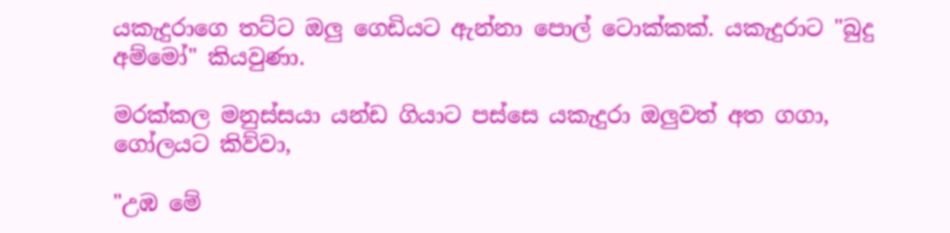යකැදුරාගෙ තට්ට ඔලු ගෙඩියට ඇන්නා පොල් ටොක්කක්. යකැදුරාට "බුදු අම්මෝ" කියවුණා.

මරක්කල මනුස්සයා යන්ඩ ගියාට පස්සෙ යකැදුරා ඔලුවත් අත ගගා, ගෝලයට කිව්වා,

"උඹ මේ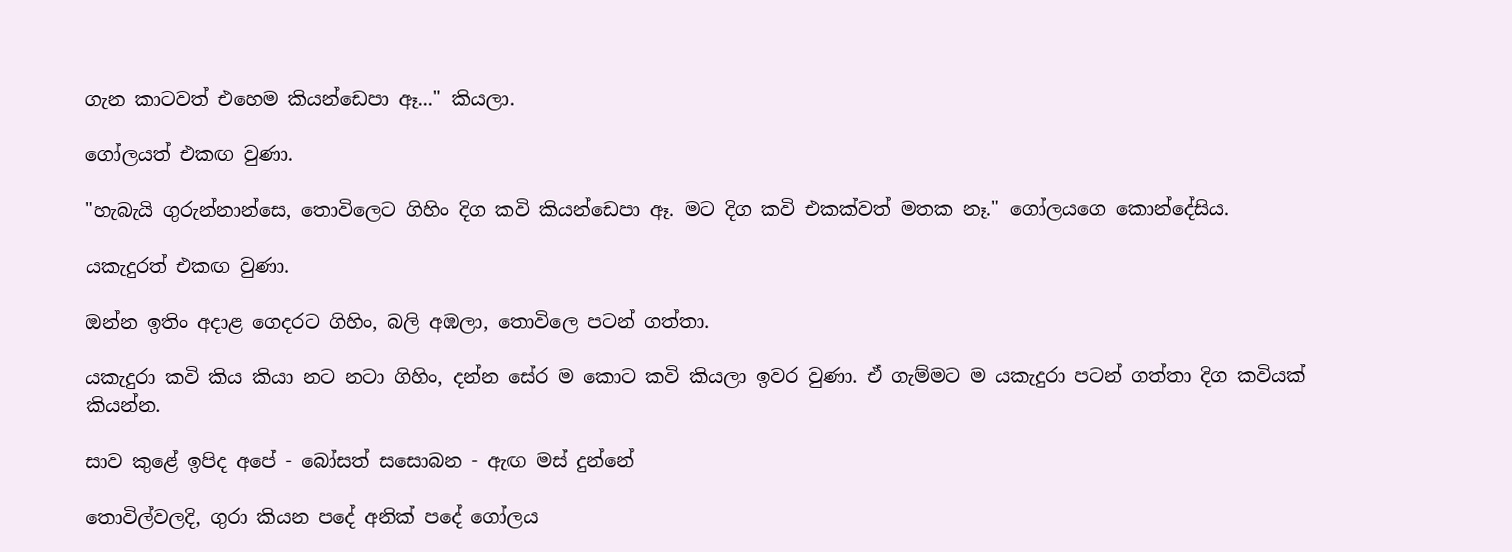ගැන කාටවත් එහෙම කියන්ඩෙපා ඈ..." කියලා.

ගෝලයත් එකඟ වුණා.

"හැබැයි ගුරුන්නාන්සෙ, තොවිලෙට ගිහිං දිග කවි කියන්ඩෙපා ඈ. මට දිග කවි එකක්වත් මතක නෑ." ගෝලයගෙ කොන්දේසිය.

යකැදුරත් එකඟ වුණා.

ඔන්න ඉතිං අදාළ ගෙදරට ගිහිං, බලි අඹලා, තොවිලෙ පටන් ගත්තා.

යකැදුරා කවි කිය කියා නට නටා ගිහිං, දන්න සේර ම කොට කවි කියලා ඉවර වුණා. ඒ ගැම්මට ම යකැදුරා පටන් ගත්තා දිග කවියක් කියන්න.

සාව කුළේ ඉපිද අපේ - බෝසත් සසොබන - ඇඟ මස් දුන්නේ

තොවිල්වලදි, ගුරා කියන පදේ අනික් පදේ ගෝලය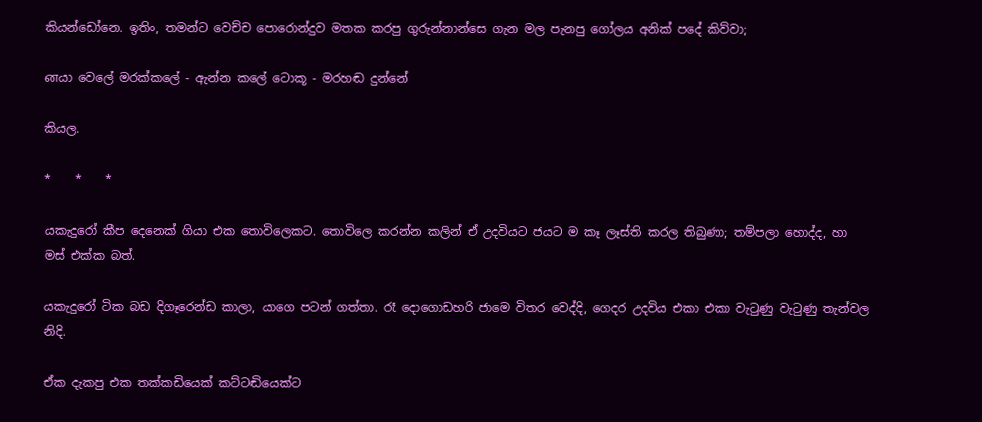කියන්ඩෝනෙ. ඉතිං, තමන්ට වෙච්ච පොරොන්දුව මතක කරපු ගුරුන්නාන්සෙ ගැන මල පැනපු ගෝලය අනික් පදේ කිව්වා;

னයා වෙලේ මරක්කලේ - ඇන්න කලේ ටොකූ - මරහඬ දුන්නේ

කියල.

*    *    *

යකැදුරෝ කීප දෙනෙක් ගියා එක තොවිලෙකට. තොවිලෙ කරන්න කලින් ඒ උදවියට ජයට ම කෑ ලෑස්ති කරල තිබුණා; තම්පලා හොද්ද, හා මස් එක්ක බත්.

යකැදුරෝ ටික බඩ දිගෑරෙන්ඩ කාලා, යාගෙ පටන් ගත්තා. රෑ දොගොඩහරි ජාමෙ විතර වෙද්දි, ගෙදර උදවිය එකා එකා වැටුණු වැටුණු තැන්වල නිදි.

ඒක දැකපු එක තක්කඩියෙක් කට්ටඬියෙක්ට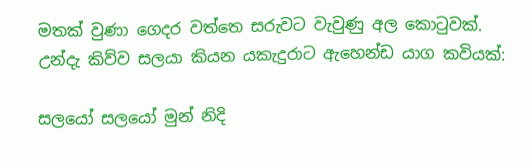මතක් වුණා ගෙදර වත්තෙ සරුවට වැවුණු අල කොටුවක්. උන්දැ කිව්ව සලයා කියන යකැදුරාට ඇහෙන්ඩ යාග කවියක්:

සලයෝ සලයෝ මුන් නිදි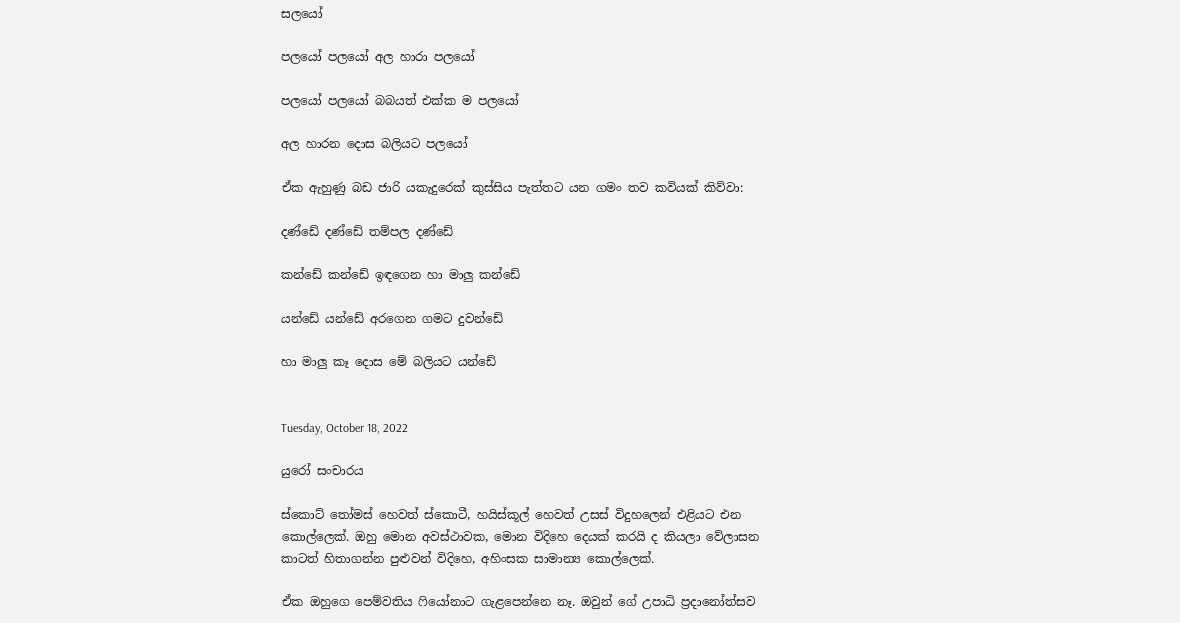සලයෝ

පලයෝ පලයෝ අල හාරා පලයෝ

පලයෝ පලයෝ බබයත් එක්ක ම පලයෝ

අල හාරන දොස බලියට පලයෝ

ඒක ඇහුණු බඩ ජාරි යකැදුරෙක් කුස්සිය පැත්තට යන ගමං තව කවියක් කිව්වා:

දණ්ඩේ දණ්ඩේ තම්පල දණ්ඩේ

කන්ඩේ කන්ඩේ ඉඳගෙන හා මාලු කන්ඩේ

යන්ඩේ යන්ඩේ අරගෙන ගමට දුවන්ඩේ

හා මාලු කෑ දොස මේ බලියට යන්ඩේ


Tuesday, October 18, 2022

යුරෝ සංචාරය

ස්කොට් තෝමස් හෙවත් ස්කොටී, හයිස්කූල් හෙවත් උසස් විදුහලෙන් එළියට එන කොල්ලෙක්. ඔහු මොන අවස්ථාවක, මොන විදිහෙ දෙයක් කරයි ද කියලා වේලාසන කාටත් හිතාගන්න පුළුවන් විදිහෙ, අහිංසක සාමාන්‍ය කොල්ලෙක්.

ඒක ඔහුගෙ පෙම්වතිය ෆියෝනාට ගැළපෙන්නෙ නෑ. ඔවුන් ගේ උපාධි ප්‍රදානෝත්සව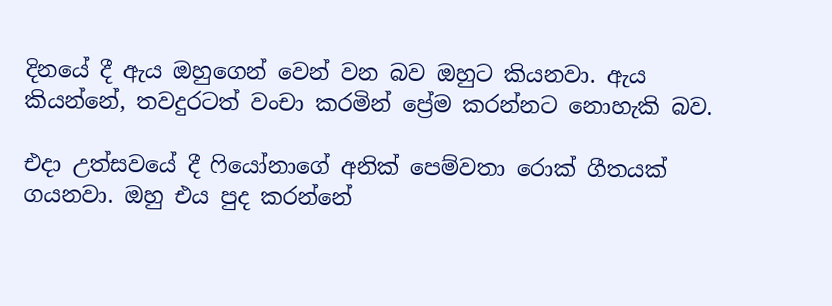දිනයේ දී ඇය ඔහුගෙන් වෙන් වන බව ඔහුට කියනවා. ඇය කියන්නේ, තවදුරටත් වංචා කරමින් ප්‍රේම කරන්නට නොහැකි බව.

එදා උත්සවයේ දී ෆියෝනාගේ අනික් පෙම්වතා රොක් ගීතයක් ගයනවා. ඔහු එය පුද කරන්නේ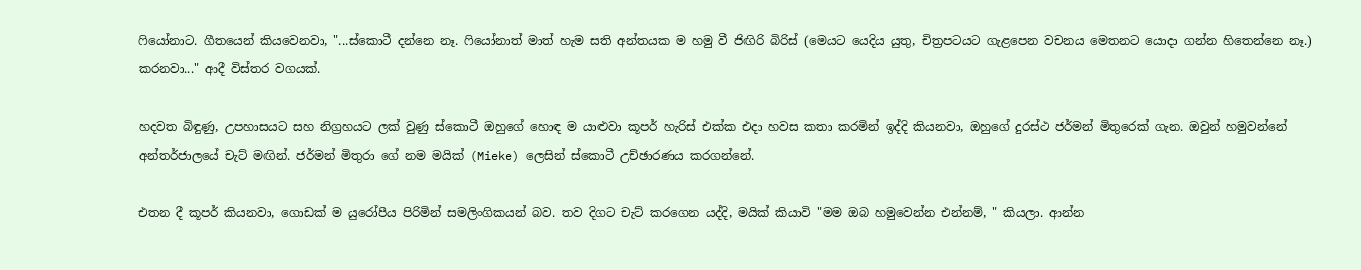ෆියෝනාට. ගීතයෙන් කියවෙනවා, "...ස්කොටී දන්නෙ නෑ. ෆියෝනාත් මාත් හැම සති අන්තයක ම හමු වී ජිඟිරි බිරිස් (මෙයට යෙදිය යුතු, චිත්‍රපටයට ගැළපෙන වචනය මෙතනට යොදා ගන්න හිතෙන්නෙ නෑ.) කරනවා..." ආදී විස්තර වගයක්.

හදවත බිඳුණු, උපහාසයට සහ නිග්‍රහයට ලක් වුණු ස්කොටී ඔහුගේ හොඳ ම යාළුවා කූපර් හැරිස් එක්ක එදා හවස කතා කරමින් ඉද්දි කියනවා, ඔහුගේ දුරස්ථ ජර්මන් මිතුරෙක් ගැන. ඔවුන් හමුවන්නේ අන්තර්ජාලයේ චැට් මඟින්. ජර්මන් මිතුරා ගේ නම මයික් (Mieke) ලෙසින් ස්කොටී උච්ඡාරණය කරගන්නේ.

එතන දී කූපර් කියනවා, ගොඩක් ම යුරෝපීය පිරිමින් සමලිංගිකයන් බව. තව දිගට චැට් කරගෙන යද්දි, මයික් කියාවි "මම ඔබ හමුවෙන්න එන්නම්, " කියලා. ආන්න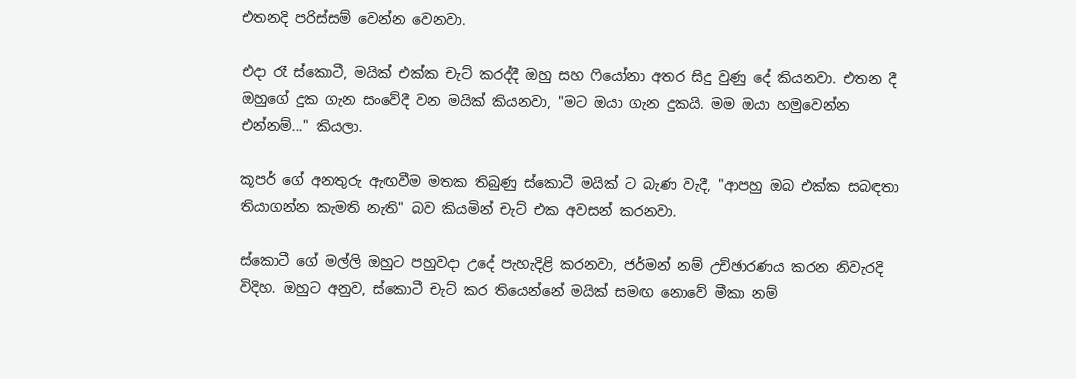එතනදි පරිස්සම් වෙන්න ‌වෙනවා.

එදා රෑ ස්කොටී, මයික් එක්ක චැට් කරද්දී ඔහු සහ ෆියෝනා අතර සිදු වුණු දේ කියනවා. එතන දී ඔහුගේ දුක ගැන සංවේදී වන මයික් කියනවා, "මට ඔයා ගැන දුකයි. මම ඔයා හමුවෙන්න එන්නම්..." කියලා.

කූපර් ගේ අනතුරු ඇඟවීම මතක තිබුණු ස්කොටී මයික් ට බැණ වැදී, "ආපහු ඔබ එක්ක සබඳතා තියාගන්න කැමති නැති" බව කියමින් චැට් එක අවසන් කරනවා.

ස්කොටී ගේ මල්ලි ඔහුට පහුවදා උදේ පැහැදිළි කරනවා, ජර්මන් නම් උච්ඡාරණය කරන නිවැරදි විදිහ. ඔහුට අනුව, ස්කොටී චැට් කර තියෙන්නේ මයික් සමඟ නොවේ මීකා නම්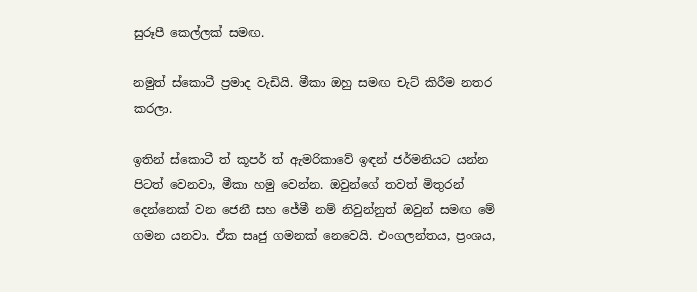සුරූපී කෙල්ලක් සමඟ.

නමුත් ස්කොටී ප්‍රමාද වැඩියි. මීකා ඔහු සමඟ චැට් කිරීම නතර කරලා.

ඉතින් ස්කොටී ත් කූපර් ත් ඇමරිකාවේ ඉඳන් ජර්මනියට යන්න පිටත් වෙනවා, මීකා හමු වෙන්න. ඔවුන්ගේ තවත් මිතුරන් දෙන්නෙක් වන ජෙනී සහ ජේමී නම් නිවුන්නුත් ඔවුන් සමඟ මේ ගමන යනවා. ඒක සෘජු ගමනක් නෙවෙයි. එංගලන්තය, ප්‍රංශය,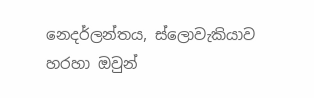නෙදර්ලන්තය, ස්ලොවැකියාව හරහා ඔවුන්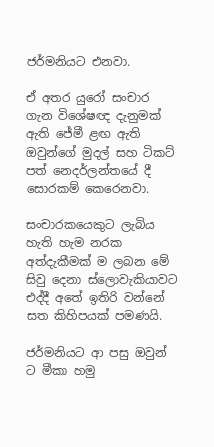ජර්මනියට එනවා.

ඒ අතර යුරෝ සංචාර ගැන විශේෂඥ දැනුමක් ඇති ජේමී ළඟ ඇති ඔවුන්ගේ මුදල් සහ ටිකට් පත් නෙදර්ලන්තයේ දී සොරකම් කෙරෙනවා.

සංචාරකයෙකුට ලැබිය හැති හැම නරක අත්දැකීමක් ම ලබන මේ සිවු දෙනා ස්ලොවැකියාවට එද්දී අතේ ඉතිරි වන්නේ සත කිහිපයක් පමණයි.

ජර්මනියට ආ පසු ඔවුන් ට මීකා හමු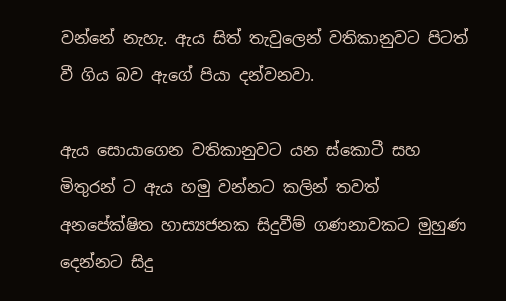වන්නේ නැහැ. ඇය සිත් තැවුලෙන් වතිකානුවට පිටත් වී ගිය බව ඇගේ පියා දන්වනවා.

ඇය සොයාගෙන වතිකානුවට යන ස්කොටී සහ මිතුරන් ට ඇය හමු වන්නට කලින් තවත් අනපේක්ෂිත හාස්‍යජනක සිදුවීම් ගණනාවකට මුහුණ දෙන්නට සිදු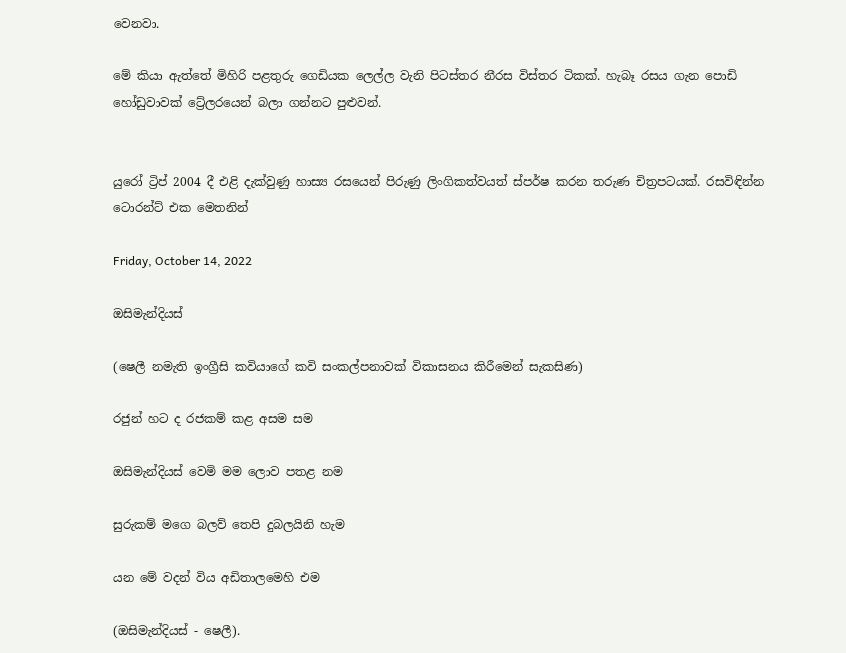වෙනවා.

මේ කියා ඇත්තේ මිහිරි පළතුරු ගෙඩියක ලෙල්ල වැනි පිටස්තර නීරස විස්තර ටිකක්. හැබෑ රසය ගැන පොඩි හෝඩුවාවක් ට්‍රේලරයෙන් බලා ගන්නට පුළුවන්.


යුරෝ ට්‍රිප් 2004 දී එළි දැක්වුණු හාස්‍ය රසයෙන් පිරුණු ලිංගිකත්වයත් ස්පර්ෂ කරන තරුණ චිත්‍රපටයක්. රසවිඳින්න ටොරන්ට් එක මෙතනින්

Friday, October 14, 2022

ඔසිමැන්දියස්

(ෂෙලී නමැති ඉංග්‍රීසි කවියාගේ කවි සංකල්පනාවක් විකාසනය කිරීමෙන් සැකසිණ)

රජුන් හට ද රජකම් කළ අසම සම

ඔසිමැන්දියස් වෙමි මම ලොව පතළ නම

සුරුකම් මගෙ බලව් තෙපි දුබලයිනි හැම

යන මේ වදන් විය අඩිතාලමෙහි එම

(ඔසිමැන්දියස් - ෂෙලී).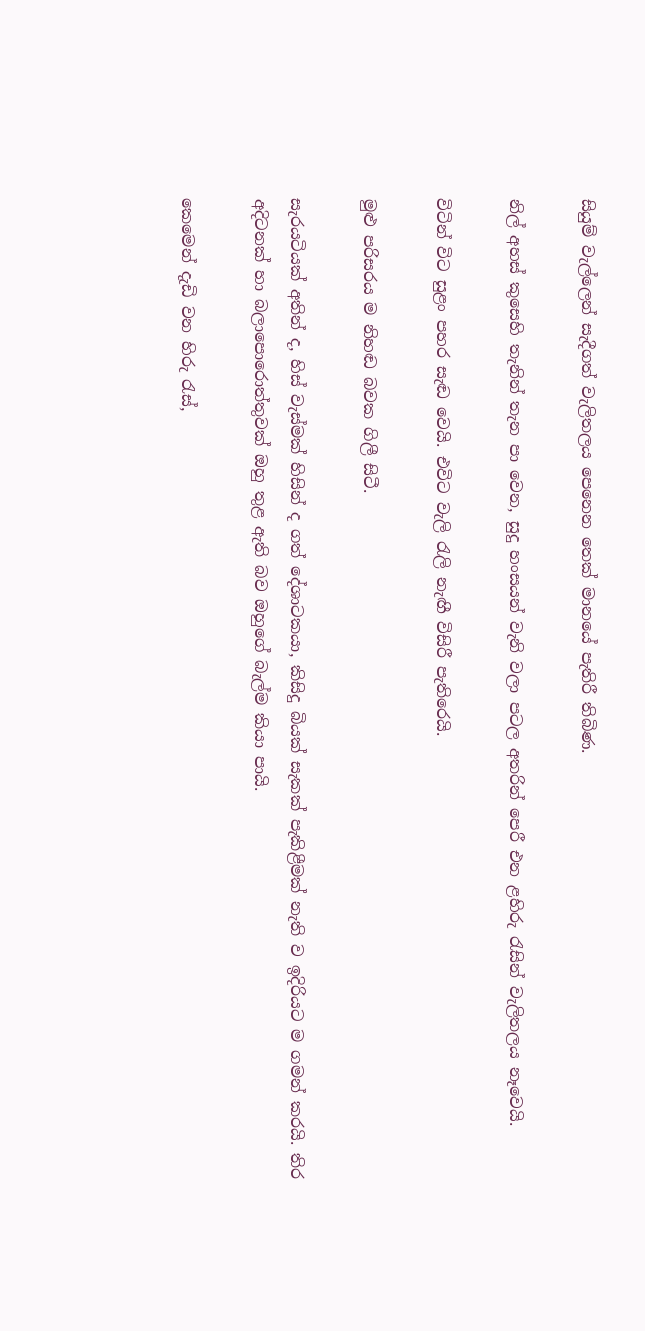සියුම් වැල්ලෙන් සැදීගත් වැලිතලය පෙනෙන තෙක් මානයේ පැතිරී තිබිණ.

නිල් අහස් කුසෙහි තැනින් තැන පා වෙන, සුදු හංසයන් වැනි වලා පටල අතරින් පෙරී එන ළහිරු රැසින් වැලිතලය නෑවෙයි.

විටින් විට සුළං පහර සැඬ වෙයි. එවිට වැලි රැලි නැඟී විසිරී පැතිරෙයි.

මුළු පරිසරය ම නිහඬ බවක ගිලී සිටී.

සැරයටියක් අතින් ද, හිස් වැස්මක් හිසින් ද ගත් දේශාටකයා, කිසිදු බියක් සැකක් පැකිළීමක් නැති ව ඉදිරියට ම ගමන් කරයි. තිර අදිටනක් හා බලාපොරොත්තුවක් ඔහු තුළ ඇති බව ඔහුගේ බැල්ම කියා පායි.

කෙමෙන් දැඩි වන හිරු රැස්,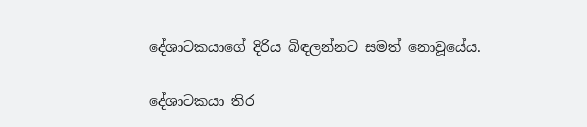දේශාටකයාගේ දිරිය බිඳලන්නට සමත් නොවූයේය.

දේශාටකයා තිර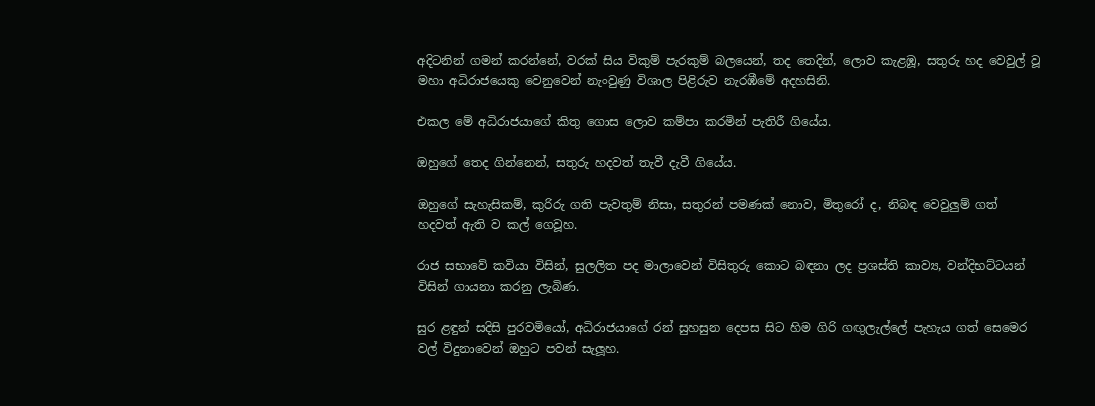අදිටනින් ගමන් කරන්නේ, වරක් සිය විකුම් පැරකුම් බලයෙන්, තද තෙදින්, ලොව කැළඹූ, සතුරු හද වෙවුල් වූ මහා අධිරාජයෙකු වෙනුවෙන් නැංවුණු විශාල පිළිරුව නැරඹීමේ අදහසිනි.

එකල මේ අධිරාජයාගේ කිතු ගොස ලොව කම්පා කරමින් පැතිරී ගියේය.

ඔහුගේ තෙද ගින්නෙන්, සතුරු හදවත් තැවී දැවී ගියේය.

ඔහුගේ සැහැසිකම්, කුරිරු ගති පැවතුම් නිසා, සතුරන් පමණක් නොව, මිතුරෝ ද, නිබඳ වෙවුලුම් ගත් හදවත් ඇති ව කල් ගෙවූහ.

රාජ සභාවේ කවියා විසින්, සුලලිත පද මාලාවෙන් විසිතුරු කොට බඳනා ලද ප්‍රශස්ති කාව්‍ය, වන්දිභට්ටයන් විසින් ගායනා කරනු ලැබිණ.

සුර ළඳුන් සදිසි පුරවමියෝ, අධිරාජයාගේ රන් සුහසුන දෙපස සිට හිම ගිරි ගඟුලැල්ලේ පැහැය ගත් සෙමෙර වල් විදුනාවෙන් ඔහුට පවන් සැලූහ.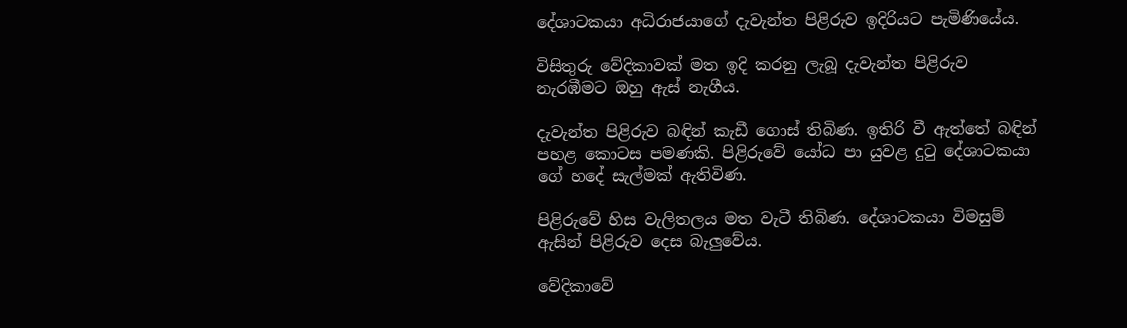දේශාටකයා අධිරාජයාගේ දැවැන්ත පිළිරුව ඉදිරියට පැමිණියේය.

විසිතුරු වේදිකාවක් මත ඉදි කරනු ලැබූ දැවැන්ත පිළිරුව නැරඹීමට ඔහු ඇස් නැගීය.

දැවැන්ත පිළිරුව බඳින් කැඩී ගොස් තිබිණ. ඉතිරි වී ඇත්තේ බඳින් පහළ කොටස පමණකි. පිළිරුවේ යෝධ පා යුවළ දුටු දේශාටකයා ගේ හදේ සැල්මක් ඇතිවිණ.

පිළිරුවේ හිස වැලිතලය මත වැටී තිබිණ. දේශාටකයා විමසුම් ඇසින් පිළිරුව දෙස බැලුවේය.

වේදිකාවේ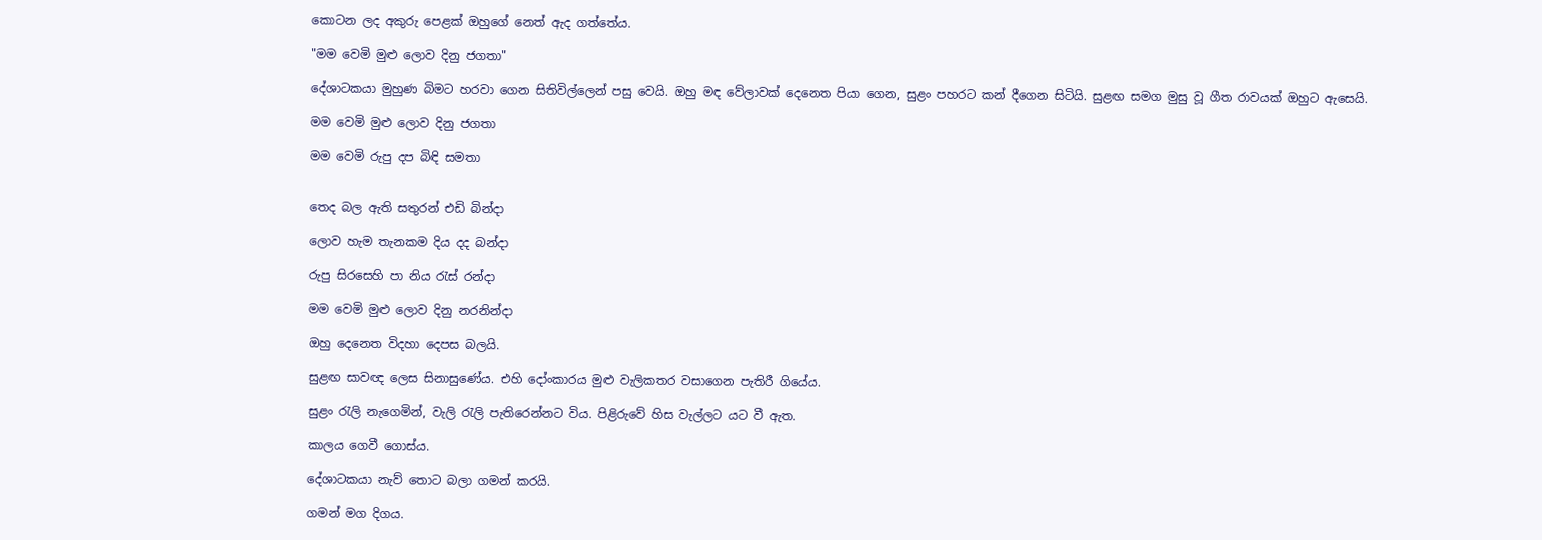කොටන ලද අකුරු පෙළක් ඔහුගේ නෙත් ඇද ගත්තේය.

"මම වෙමි මුළු ලොව දිනු ජගතා"

දේශාටකයා මුහුණ බිමට හරවා ගෙන සිතිවිල්ලෙන් පසු වෙයි. ඔහු මඳ වේලාවක් දෙනෙත පියා ගෙන, සුළං පහරට කන් දීගෙන සිටියි. සුළඟ සමග මුසු වූ ගීත රාවයක් ඔහුට ඇසෙයි.

මම වෙමි මුළු ලොව දිනු ජගතා

මම වෙමි රුපු දප බිඳි සමතා


තෙද බල ඇති සතුරන් එඩි බින්දා

ලොව හැම තැනකම දිය දද බන්දා

රුපු සිරසෙහි පා නිය රැස් රන්දා

මම වෙමි මුළු ලොව දිනු නරනින්දා

ඔහු දෙනෙත විදහා දෙපස බලයි.

සුළඟ සාවඥ ලෙස සිනාසුණේය. එහි දෝංකාරය මුළු ‌වැලිකතර වසාගෙන පැතිරී ගියේය.

සුළං රැලි නැගෙමින්, වැලි රැලි පැතිරෙන්නට විය. පිළිරුවේ හිස වැල්ලට යට වී ඇත.

කාලය ගෙවී ගොස්ය.

දේශාටකයා නැව් තොට බලා ගමන් කරයි.

ගමන් මග දිගය.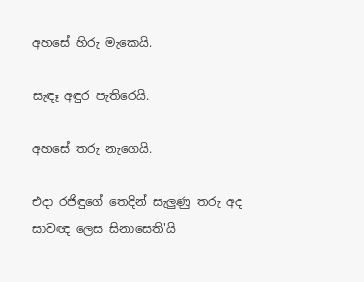අහසේ හිරු මැකෙයි.

සැඳෑ අඳුර පැතිරෙයි.

අහසේ තරු නැගෙයි.

එදා රජිඳුගේ තෙදින් සැලුණු තරු අද සාවඥ ලෙස සිනාසෙති'යි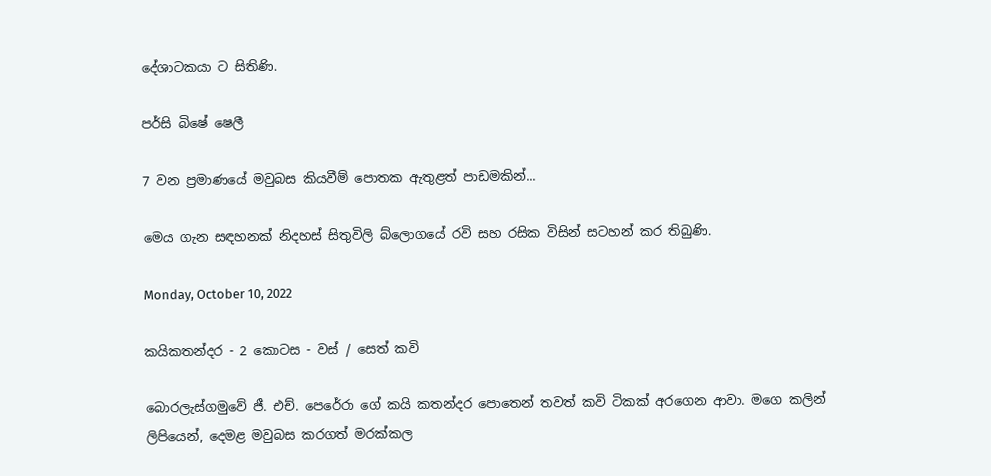දේශාටකයා ට සිතිණි.

පර්සි බිෂේ ෂෙලී

7 වන ප්‍රමාණයේ මවුබස කියවීම් පොතක ඇතුළත් පාඩමකින්...

මෙය ගැන සඳහනක් නිදහස් සිතුවිලි බ්ලොගයේ රවි සහ රසික විසින් සටහන් කර තිබුණි.

Monday, October 10, 2022

කයිකතන්දර - 2 කොටස - වස් / සෙත් කවි

බොරලැස්ගමුවේ ජී. එච්. පෙරේරා ගේ කයි කතන්දර පොතෙන් තවත් කවි ටිකක් අරගෙන ආවා. මගෙ කලින් ලිපියෙන්, දෙමළ මවුබස කරගත් මරක්කල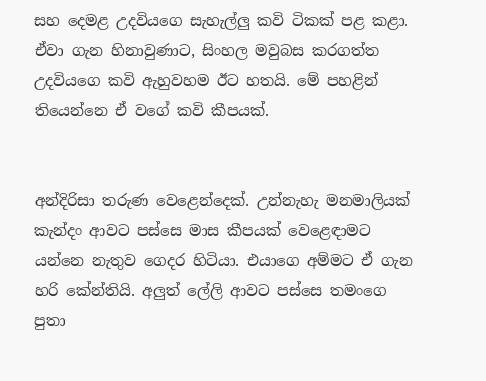සහ දෙමළ උදවියගෙ සැහැල්ලු කවි ටිකක් පළ කළා. ඒවා ගැන හිනාවුණාට, සිංහල මවුබස කරගත්ත උදවියගෙ කවි ඇහුවහම ඊට හතයි. මේ පහළින් තියෙන්නෙ ඒ වගේ කවි කීපයක්.


අන්දිරිසා තරුණ වෙළෙන්දෙක්. උන්නැහැ මනමාලියක් කැන්දං ආවට පස්සෙ මාස කීපයක් වෙළෙඳාමට යන්නෙ නැතුව ගෙදර හිටියා. එයාගෙ අම්මට ඒ ගැන හරි කේන්තියි. අලුත් ලේලි ආවට පස්සෙ තමංගෙ පුතා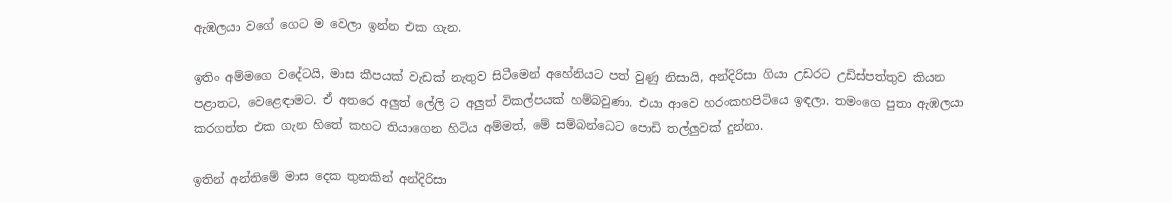ඇඹලයා වගේ ගෙට ම වෙලා ඉන්න එක ගැන.

ඉතිං අම්මගෙ වදේටයි, මාස කීපයක් වැඩක් නැතුව සිටීමෙන් අහේනියට පත් වුණු නිසායි, අන්දිරිසා ගියා උඩරට උඩිස්පත්තුව කියන පළාතට, වෙළෙඳාමට. ඒ අතරෙ අලුත් ලේලි ට අලුත් විකල්පයක් හම්බවුණා. එයා ආවෙ හරංකහපිටියෙ ඉඳලා. තමංගෙ පුතා ඇඹලයා කරගත්ත එක ගැන හිතේ කහට තියාගෙන හිටිය අම්මත්, මේ සම්බන්ධෙට පොඩි තල්ලුවක් දුන්නා.

ඉතින් අන්තිමේ මාස දෙක තුනකින් අන්දිරිසා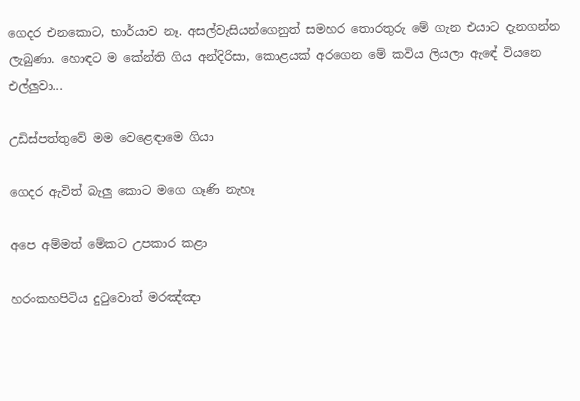ගෙදර එනකොට, භාර්යාව නෑ. අසල්වැසියන්ගෙනුත් සමහර තොරතුරු මේ ගැන එයාට දැනගන්න ලැබුණා. හොඳට ම කේන්ති ගිය අන්දිරිසා, කොළයක් අරගෙන මේ කවිය ලියලා ඇඳේ වියනෙ එල්ලුවා...

උඩිස්පත්තුවේ මම වෙළෙඳාමෙ ගියා

ගෙදර ඇවිත් බැලු කොට මගෙ ගෑණි නැහෑ

අපෙ අම්මත් මේකට උපකාර කළා

හරංකහපිටිය දුටුවොත් මරඤ්ඤා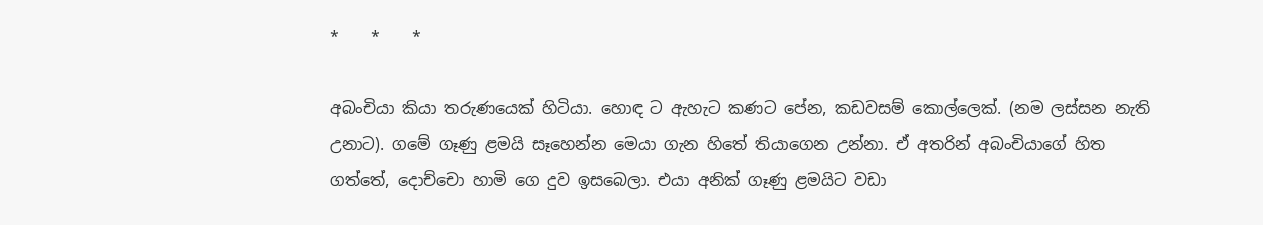*    *    *

අබංචියා කියා තරුණයෙක් හිටියා. හොඳ ට ඇහැට කණට පේන, කඩවසම් කොල්ලෙක්. (නම ලස්සන නැති උනාට). ගමේ ගෑණු ළමයි සෑහෙන්න මෙයා ගැන හිතේ තියාගෙන උන්නා. ඒ අතරින් අබංචියාගේ හිත ගත්තේ, දොච්චො හාමි ගෙ දුව ඉසබෙලා. එයා අනික් ගෑණු ළමයිට වඩා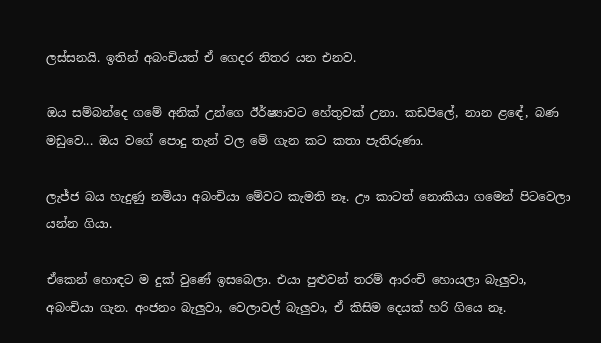ලස්සනයි. ඉතින් අබංචියත් ඒ ගෙදර නිතර යන එනව.

ඔය සම්බන්දෙ ගමේ අනික් උන්ගෙ ඊර්ෂ්‍යාවට හේතුවක් උනා. කඩපිලේ, නාන ළඳේ, බණ මඩුවෙ... ඔය වගේ පොදු තැන් වල මේ ගැන කට කතා පැතිරුණා.

ලැජ්ජ බය හැදුණු නමියා අබංචියා මේවට කැමති නෑ. ඌ කාටත් නොකියා ගමෙන් පිටවෙලා යන්න ගියා.

ඒකෙන් හොඳට ම දුක් වුණේ ඉසබෙලා. එයා පුළුවන් තරම් ආරංචි හොයලා බැලුවා, අබංචියා ගැන. අංජනං බැලුවා, වෙලාවල් බැලුවා, ඒ කිසිම දෙයක් හරි ගියෙ නෑ.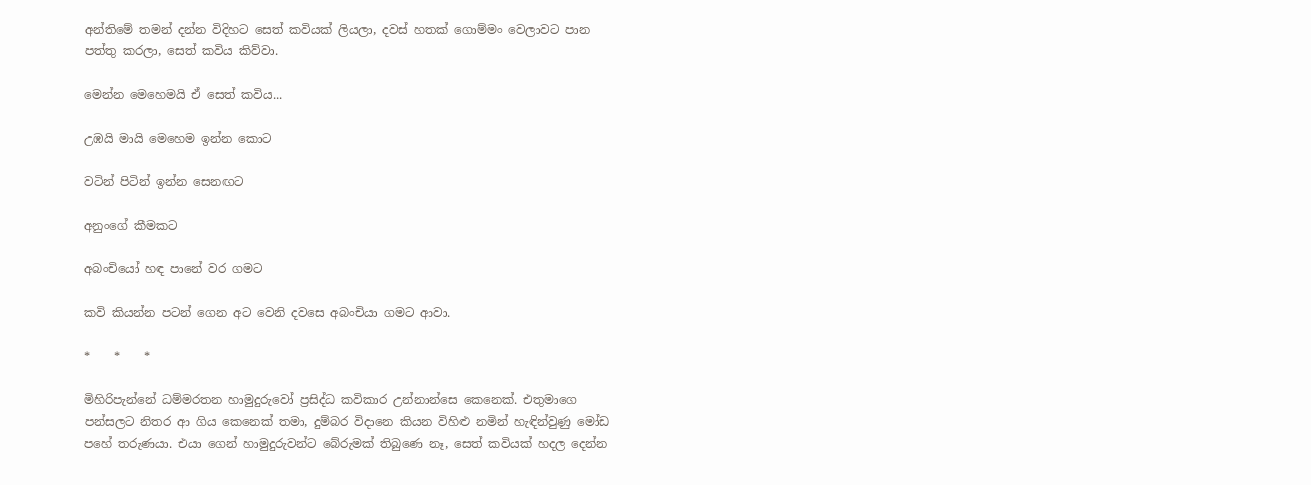අන්තිමේ තමන් දන්න විදිහට සෙත් කවියක් ලියලා, දවස් හතක් ගොම්මං වෙලාවට පාන පත්තු කරලා, සෙත් කවිය කිව්වා.

මෙන්න මෙහෙමයි ඒ සෙත් කවිය...

උඹයි මායි මෙහෙම ඉන්න කොට

වටින් පිටින් ඉන්න සෙනඟට

අනුංගේ කීමකට

අබංචියෝ හඳ පානේ වර ගමට

කවි කියන්න පටන් ගෙන අට වෙනි දවසෙ අබංචියා ගමට ආවා.

*    *    *

මිහිරිපැන්නේ ධම්මරතන හාමුදුරුවෝ ප්‍රසිද්ධ කවිකාර උන්නාන්සෙ කෙනෙක්. එතුමාගෙ පන්සලට නිතර ආ ගිය කෙනෙක් තමා, දුම්බර විදානෙ කියන විහිළු නමින් හැඳින්වුණු මෝඩ පහේ තරුණයා. එයා ගෙන් හාමුදුරුවන්ට බේරුමක් තිබුණෙ නෑ, සෙත් කවියක් හදල දෙන්න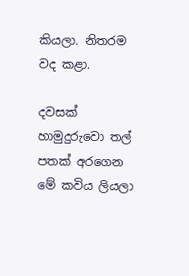කියලා. නිතරම වද කළා.

දවසක් හාමුදුරුවො තල් පතක් අරගෙන මේ කවිය ලියලා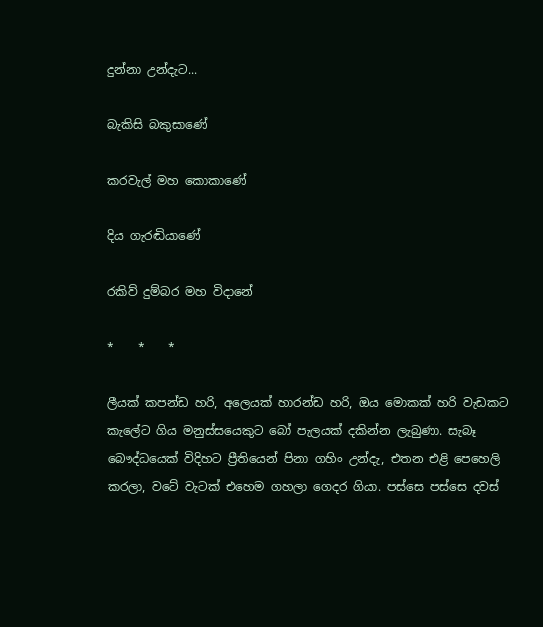දුන්නා උන්දැට...

බැකිසි බකුසාණේ

කරවැල් මහ කොකාණේ

දිය ගැරඬියාණේ

රකිව් දුම්බර මහ විදානේ

*    *    *

ලීයක් කපන්ඩ හරි, අලෙයක් හාරන්ඩ හරි, ඔය මොකක් හරි වැඩකට කැලේට ගිය මනුස්සයෙකුට බෝ පැලයක් දකින්න ලැබුණා. සැබෑ බෞද්ධයෙක් විදිහට ප්‍රීතියෙන් පිනා ගහිං උන්දැ, එතන එළි පෙහෙලි කරලා, වටේ වැටක් එහෙම ගහලා ගෙදර ගියා. පස්සෙ පස්සෙ දවස්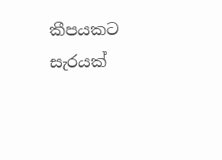කීපයකට සැරයක්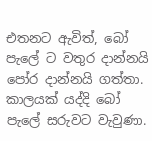එතනට ඇවිත්, බෝ පැලේ ට වතුර දාන්නයි පෝර දාන්නයි ගත්තා. කාලයක් යද්දි බෝ පැලේ සරුවට වැවුණා.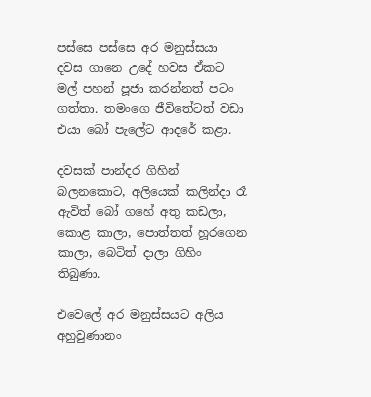පස්සෙ පස්සෙ අර මනුස්සයා දවස ගානෙ උදේ හවස ඒකට මල් පහන් පූජා කරන්නත් පටං ගත්තා. තමංගෙ ජීවිතේටත් වඩා එයා බෝ පැලේට ආදරේ කළා.

දවසක් පාන්දර ගිහින් බලනකොට, අලියෙක් කලින්දා රෑ ඇවිත් බෝ ගහේ අතු කඩලා, කොළ කාලා, පොත්තත් හූරගෙන කාලා, බෙටිත් දාලා ගිහිං තිබුණා.

එවෙලේ අර මනුස්සයට අලිය අහුවුණානං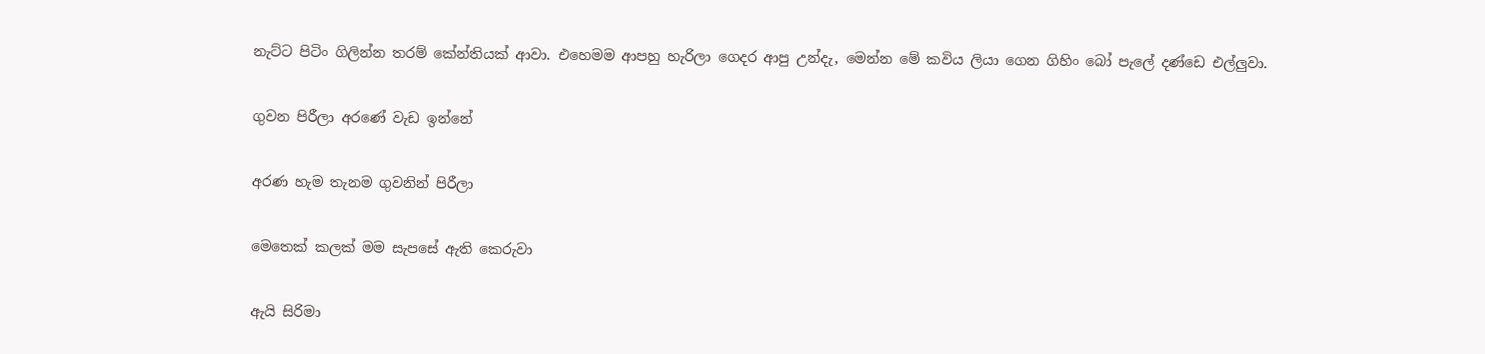නැට්ට පිටිං ගිලින්න තරම් කේන්තියක් ආවා. එහෙමම ආපහු හැරිලා ගෙදර ආපු උන්දැ, මෙන්න මේ කවිය ලියා ගෙන ගිහිං බෝ පැලේ දණ්ඩෙ එල්ලුවා.

ගුවන පිරීලා අරණේ වැඩ ඉන්නේ

අරණ හැම තැනම ගුවනින් පිරීලා

මෙතෙක් කලක් මම සැපසේ ඇති කෙරුවා

ඇයි සිරිමා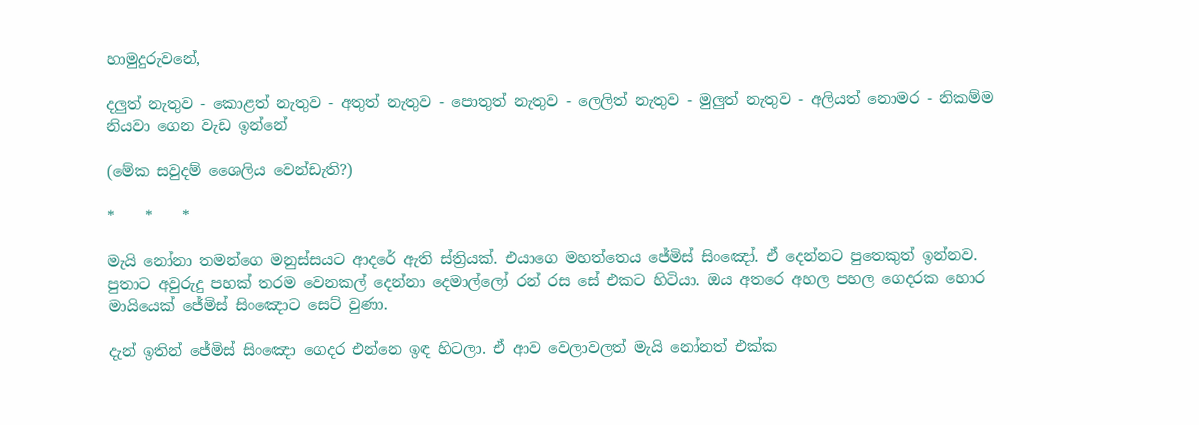හාමුදුරුවනේ,

දලුත් නැතුව - කොළත් නැතුව - අතුත් නැතුව - පොතුත් නැතුව - ලෙලිත් නැතුව - මුලුත් නැතුව - අලියත් නොමර - නිකම්ම නියවා ගෙන වැඩ ඉන්නේ

(මේක සවුදම් ශෛලිය වෙන්ඩැති?)

*    *    *

මැයි නෝනා තමන්ගෙ මනුස්සයට ආදරේ ඇති ස්ත්‍රියක්. එයාගෙ මහත්තෙය ජේමිස් සිංඤෝ. ඒ දෙන්නට පුතෙකුත් ඉන්නව. පුතාට අවුරුදු පහක් තරම වෙනකල් දෙන්නා දෙමාල්ලෝ රන් රස සේ එකට හිටියා. ඔය අතරෙ අහල පහල ගෙදරක හොර මායියෙක් ජේමිස් සිංඤොට සෙට් වුණා.

දැන් ඉතින් ජේමිස් සිංඤො ගෙදර එන්නෙ ඉඳ හිටලා. ඒ ආව වෙලාවලත් මැයි නෝනත් එක්ක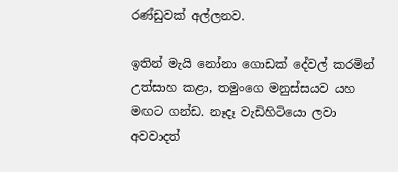රණ්ඩුවක් අල්ලනව.

ඉතින් මැයි නෝනා ගොඩක් දේවල් කරමින් උත්සාහ කළා, තමුංගෙ මනුස්සයව යහ මඟට ගන්ඩ. නෑදෑ වැඩිහිටියො ලවා අවවාදත්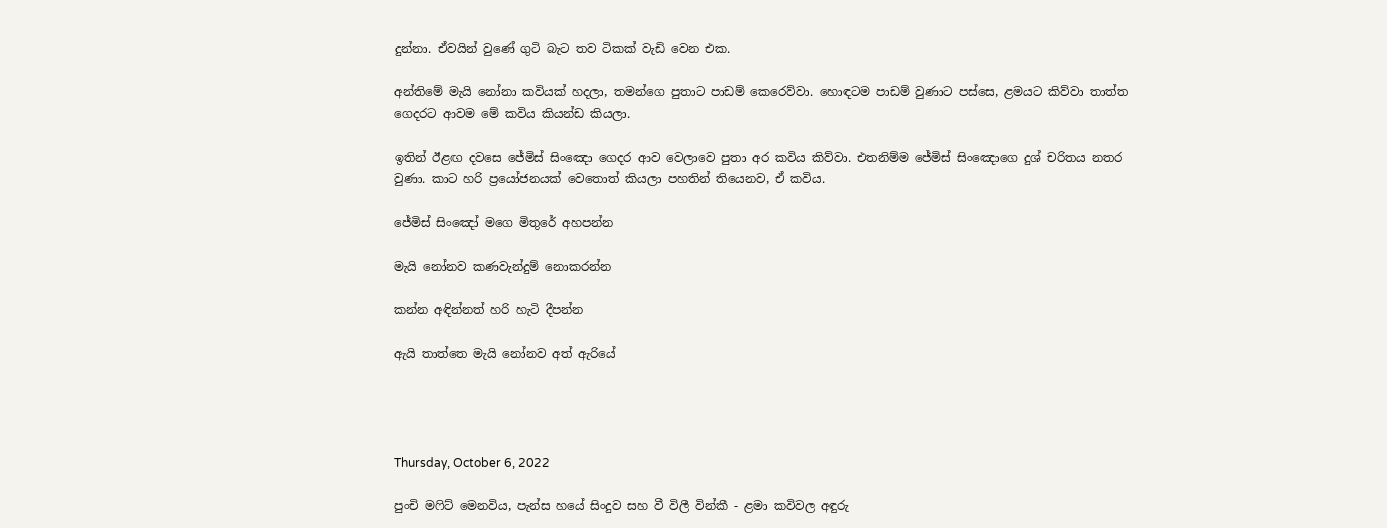දුන්නා. ඒවයින් වුණේ ගුටි බැට තව ටිකක් වැඩි වෙන එක.

අන්තිමේ මැයි නෝනා කවියක් හදලා, තමන්ගෙ පුතාට පාඩම් කෙරෙව්වා. හොඳටම පාඩම් වුණාට පස්සෙ, ළමයට කිව්වා තාත්ත ගෙදරට ආවම මේ කවිය කියන්ඩ කියලා.

ඉතින් ඊළඟ දවසෙ ජේමිස් සිංඤො ගෙදර ආව වෙලාවෙ පුතා අර කවිය කිව්වා. එතනිම්ම ජේමිස් සිංඤොගෙ දුශ් චරිතය නතර වුණා. කාට හරි ප්‍රයෝජනයක් වෙතොත් කියලා පහතින් තියෙනව, ඒ කවිය.

ජේමිස් සිංඤෝ මගෙ මිතුරේ අහපන්න

මැයි නෝනව කණවැන්දුම් නොකරන්න

කන්න අඳින්නත් හරි හැටි දීපන්න

ඇයි තාත්තෙ මැයි නෝනව අත් ඇරියේ




Thursday, October 6, 2022

පුංචි මෆිට් මෙනවිය, පැන්ස හයේ සිංදුව සහ වී විලී වින්කී - ළමා කවිවල අඳුරු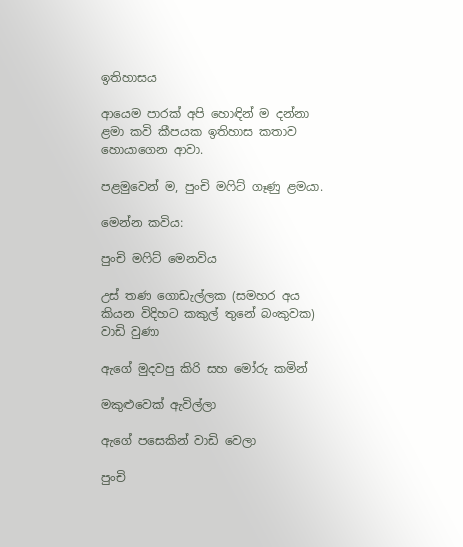ඉතිහාසය

ආයෙම පාරක් අපි හොඳින් ම දන්නා ළමා කවි කීපයක ඉතිහාස කතාව හොයාගෙන ආවා.

පළමුවෙන් ම, පුංචි මෆිට් ගෑණු ළමයා.

මෙන්න කවිය:

පුංචි මෆිට් මෙනවිය

උස් තණ ගොඩැල්ලක (සමහර අය කියන විදිහට කකුල් තුනේ බංකුවක) වාඩි වුණා

ඇගේ මුදවපු කිරි සහ මෝරු කමින්

මකුළුවෙක් ඇවිල්ලා

ඇගේ පසෙකින් වාඩි වෙලා

පුංචි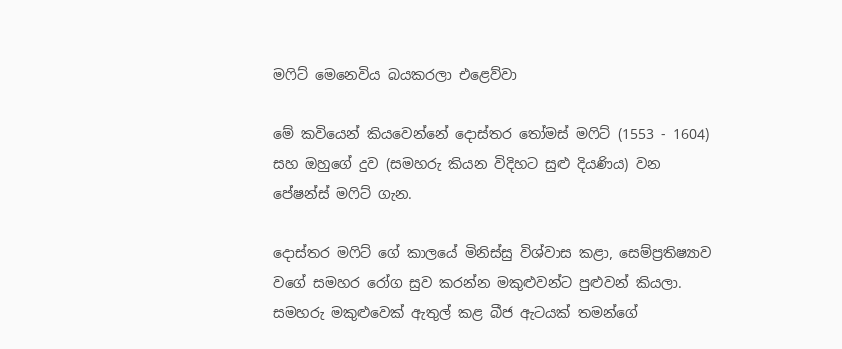මෆිට් මෙනෙවිය බයකරලා එළෙව්වා

මේ කවියෙන් කියවෙන්නේ දොස්තර තෝමස් මෆිට් (1553 - 1604) සහ ඔහුගේ දුව (සමහරු කියන විදිහට සුළු දියණිය) වන පේෂන්ස් මෆිට් ගැන.

දොස්තර මෆිට් ගේ කාලයේ මිනිස්සු විශ්වාස කළා, සෙම්ප්‍රතිෂ්‍යාව වගේ ‌සමහර රෝග සුව කරන්න මකුළුවන්ට පුළුවන් කියලා. සමහරු මකුළුවෙක් ඇතුල් කළ බීජ ඇටයක් තමන්ගේ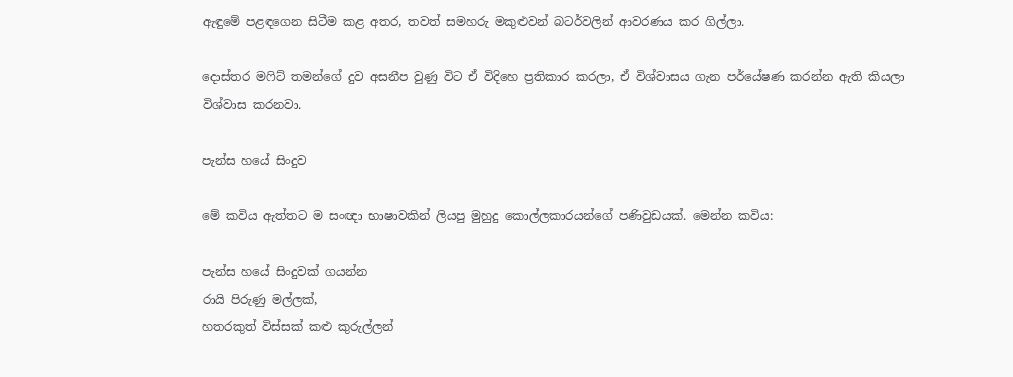ඇඳුමේ පළඳගෙන සිටීම කළ අතර, තවත් සමහරු මකුළුවන් බටර්වලින් ආවරණය කර ගිල්ලා.

දොස්තර මෆිට් තමන්ගේ දුව අසනීප වුණු විට ඒ විදිහෙ ප්‍රතිකාර කරලා, ඒ විශ්වාසය ගැන පර්යේෂණ කරන්න ඇති කියලා විශ්වාස කරනවා.

පැන්ස හයේ සිංදුව

මේ කවිය ඇත්තට ම සංඥා භාෂාවකින් ලියපු මුහුදු කොල්ලකාරයන්ගේ පණිවුඩයක්. මෙන්න කවිය:

පැන්ස හයේ සිංදුවක් ගයන්න
රායි පිරුණු මල්ලක්,
හතරකුත් විස්සක් කළු කුරුල්ලන්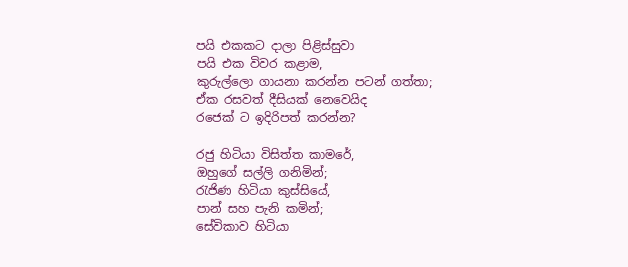පයි එකකට දාලා පිළිස්සුවා
පයි එක විවර කළාම,
කුරුල්ලො ගායනා කරන්න පටන් ගත්තා;
ඒක රසවත් දීසියක් නෙවෙයිද
රජෙක් ට ඉදිරිපත් කරන්න?

රජු හිටියා විසිත්ත කාමරේ,
ඔහුගේ සල්ලි ගනිමින්;
රැජිණ හිටියා කුස්සියේ,
පාන් සහ පැනි කමින්;
සේවිකාව හිටියා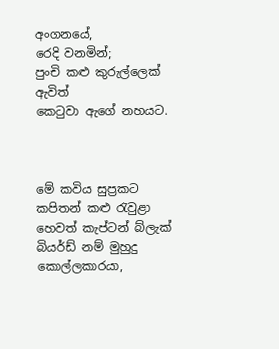අංගනයේ,
රෙදි වනමින්;
පුංචි කළු කුරුල්ලෙක් ඇවිත්
කෙටුවා ඇගේ නහයට.



මේ කවිය සුප්‍රකට කපිතන් කළු රැවුළා හෙවත් කැප්ටන් බ්ලැක් බියර්ඩ් නම් මුහුදු කොල්ලකාරයා,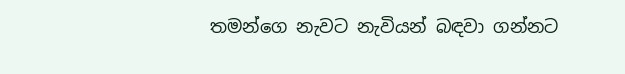තමන්ගෙ නැවට නැවියන් බඳවා ගන්නට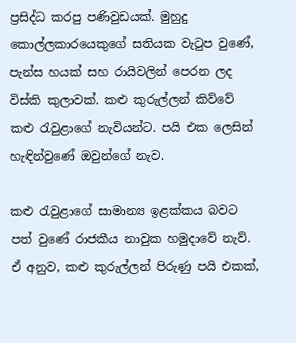ප්‍රසිද්ධ කරපු පණිවුඩයක්. මුහුදු කොල්ලකාරයෙකුගේ සතියක වැටුප වුණේ, පැන්ස හයක් සහ රායිවලින් පෙරන ලද විස්කි කුලාවක්. කළු කුරුල්ලන් කිව්වේ කළු රැවුළාගේ නැවියන්ට. පයි එක ලෙසින් හැඳින්වුණේ ඔවුන්ගේ නැව.

කළු රැවුළාගේ සාමාන්‍ය ඉළක්කය බවට පත් වුණේ රාජකීය නාවුක හමුදාවේ නැව්. ඒ අනුව, කළු කුරුල්ලන් පිරුණු පයි එකක්,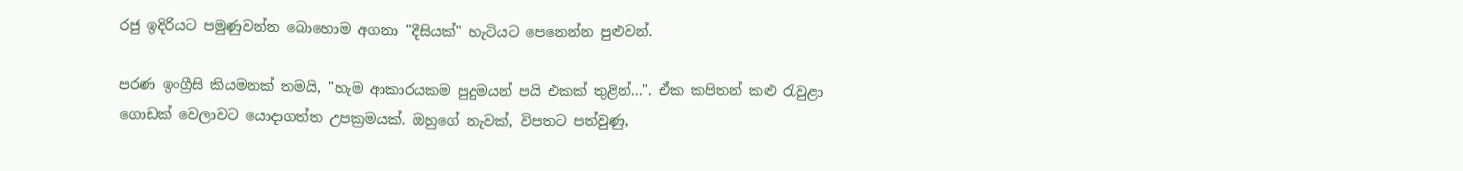රජු ඉදිරියට පමුණුවන්න බොහොම අගනා "දීසියක්" හැටියට පෙනෙන්න පුළුවන්.

පරණ ඉංග්‍රීසි කියමනක් තමයි, "හැම ආකාරයකම පුදුමයන් පයි එකක් තුළින්...". ඒක කපිතන් කළු රැවුළා ගොඩක් වෙලාවට යොදාගත්ත උපක්‍රමයක්. ඔහුගේ නැවක්, විපතට පත්වුණු,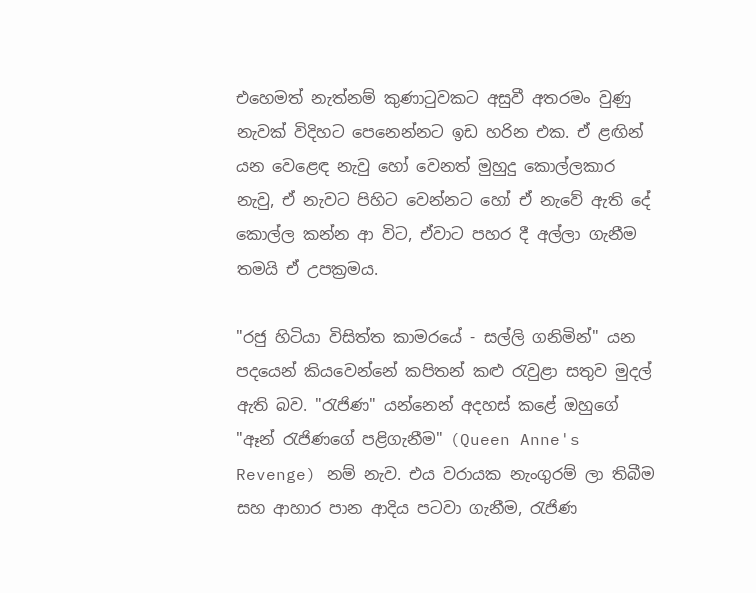එහෙමත් නැත්නම් කුණාටුවකට අසුවී අතරමං වුණු නැවක් විදිහට පෙනෙන්නට ඉඩ හරින එක. ඒ ළඟින් යන වෙළෙඳ නැවු හෝ වෙනත් මුහුදු කොල්ලකාර නැවු, ඒ නැවට පිහිට වෙන්නට හෝ ඒ නැවේ ඇති දේ කොල්ල කන්න ආ විට, ඒවාට පහර දී අල්ලා ගැනීම තමයි ඒ උපක්‍රමය.

"රජු හිටියා විසිත්ත කාමරයේ - සල්ලි ගනිමින්" යන පදයෙන් කියවෙන්නේ කපිතන් කළු රැවුළා සතුව මුදල් ඇති බව. "රැජිණ" යන්නෙන් අදහස් කළේ ඔහුගේ "ඈන් රැජිණගේ පළිගැනීම" (Queen Anne's Revenge) නම් නැව. එය වරායක නැංගුරම් ලා තිබීම සහ ආහාර පාන ආදිය පටවා ගැනීම, රැජිණ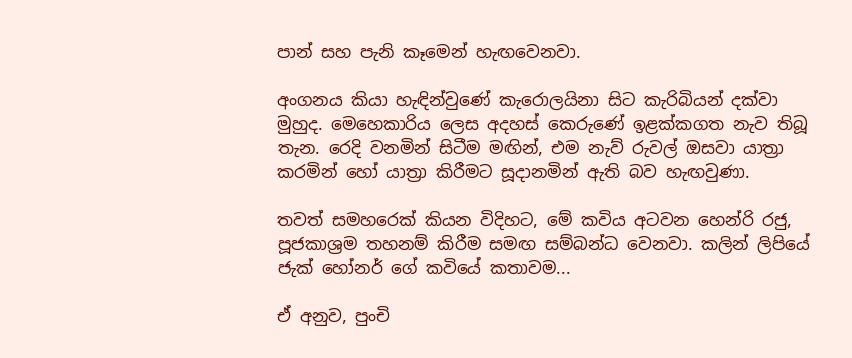පාන් සහ පැනි කෑමෙන් හැඟවෙනවා.

අංගනය කියා හැඳින්වුණේ කැරොලයිනා සිට කැරිබියන් දක්වා මුහුද. මෙහෙකාරිය ලෙස අදහස් කෙරුණේ ඉළක්කගත නැව තිබූ තැන. රෙදි වනමින් සිටීම මඟින්, එම නැව් රුවල් ඔසවා යාත්‍රා කරමින් හෝ යාත්‍රා කිරීමට සූදානමින් ඇති බව හැඟවුණා.

තවත් සමහරෙක් කියන විදිහට, මේ කවිය අටවන හෙන්රි රජු, පූජකාශ්‍රම තහනම් කිරීම සමඟ සම්බන්ධ වෙනවා. කලින් ලිපියේ ජැක් හෝනර් ගේ කවියේ කතාවම...

ඒ අනුව, පුංචි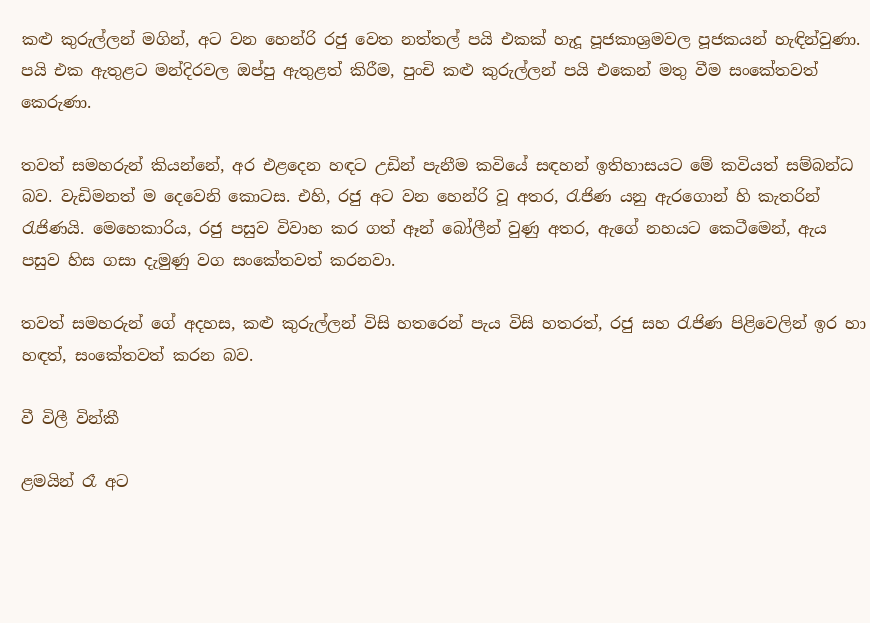කළු කුරුල්ලන් මගින්, අට වන හෙන්රි රජු වෙත නත්තල් පයි එකක් හැදූ පූජකාශ්‍රමවල පූජකයන් හැඳින්වුණා. පයි එක ඇතුළට මන්දිරවල ඔප්පු ඇතුළත් කිරීම, පුංචි කළු කුරුල්ලන් පයි එකෙන් මතු වීම සංකේතවත් කෙරුණා.

තවත් සමහරුන් කියන්නේ, අර එළදෙන හඳට උඩින් පැනීම කවියේ සඳහන් ඉතිහාසයට මේ කවියත් සම්බන්ධ බව. වැඩිමනත් ම දෙවෙනි කොටස. එහි, රජු අට වන හෙන්රි වූ අතර, රැජිණ යනු ඇරගොන් හි කැතරින් රැජිණයි. මෙහෙකාරිය, රජු පසුව විවාහ කර ගත් ඈන් බෝලීන් වුණු අතර, ඇගේ නහයට කෙටීමෙන්, ඇය පසුව හිස ගසා දැමුණු වග සංකේතවත් කරනවා.

තවත් සමහරුන් ගේ අදහස, කළු කුරුල්ලන් විසි හතරෙන් පැය විසි හතරත්, රජු සහ රැජිණ පිළිවෙලින් ඉර හා හඳත්, සංකේතවත් කරන බව.

වී විලී වින්කී

ළමයින් රෑ අට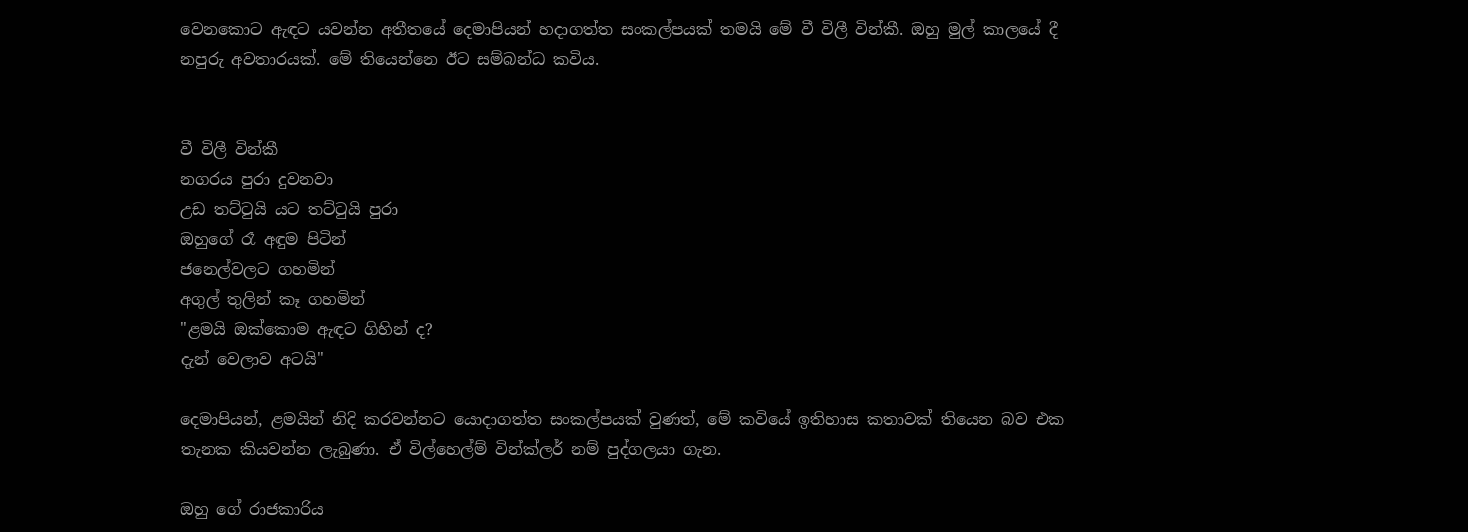වෙනකොට ඇඳට යවන්න අතීතයේ දෙමාපියන් හදාගත්ත සංකල්පයක් තමයි මේ වී විලී වින්කී. ඔහු මුල් කාලයේ දී නපුරු අවතාරයක්. මේ තියෙන්නෙ ඊට සම්බන්ධ කවිය.


වී විලී වින්කී
නගරය පුරා දුවනවා
උඩ තට්ටුයි යට තට්ටුයි පුරා
ඔහුගේ රෑ අඳුම පිටින්
ජනෙල්වලට ගහමින්
අගුල් තුලින් කෑ ගහමින්
"ළමයි ඔක්කොම ඇඳට ගිහින් ද?
දැන් වෙලාව අටයි"

දෙමාපියන්, ළමයින් නිදි කරවන්නට යොදාගත්ත සංකල්පයක් වුණත්, මේ කවියේ ඉතිහාස කතාවක් තියෙන බව එක තැනක කියවන්න ලැබුණා. ඒ විල්හෙල්ම් වින්ක්ලර් නම් පුද්ගලයා ගැන.

ඔහු ගේ රාජකාරිය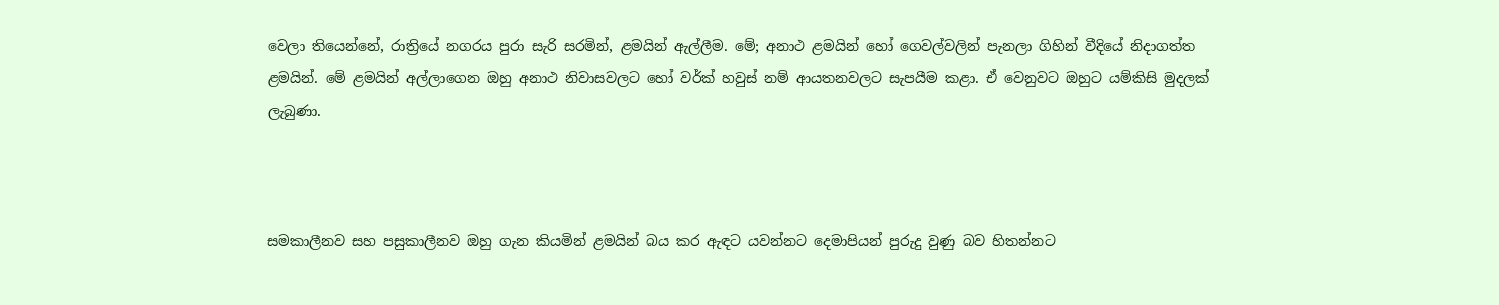වෙලා තියෙන්නේ, රාත්‍රියේ නගරය පුරා සැරි සරමින්, ළමයින් ඇල්ලීම. මේ; අනාථ ළමයින් හෝ ගෙවල්වලින් පැනලා ගිහින් වීදියේ නිදාගත්ත ළමයින්. මේ ළමයින් අල්ලාගෙන ඔහු අනාථ නිවාසවලට හෝ වර්ක් හවුස් නම් ආයතනවලට සැපයීම කළා. ඒ වෙනුවට ඔහුට යම්කිසි මුදලක් ලැබුණා.



සමකාලීනව සහ පසුකාලීනව ඔහු ගැන කියමින් ළමයින් බය කර ඇඳට යවන්නට දෙමාපියන් පුරුදු වුණු බව හිතන්නට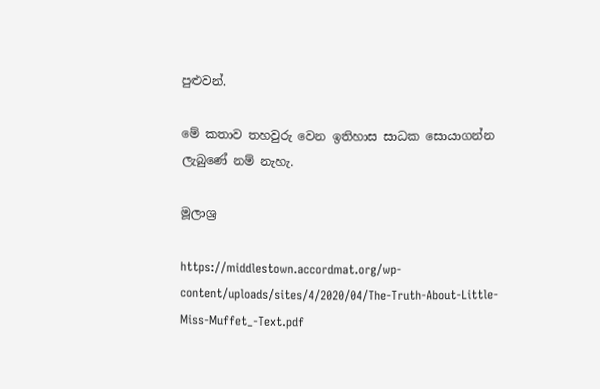පුළුවන්.

මේ කතාව තහවුරු වෙන ඉතිහාස සාධක සොයාගන්න ලැබුණේ නම් නැහැ.

මූලාශ්‍ර

https://middlestown.accordmat.org/wp-content/uploads/sites/4/2020/04/The-Truth-About-Little-Miss-Muffet_-Text.pdf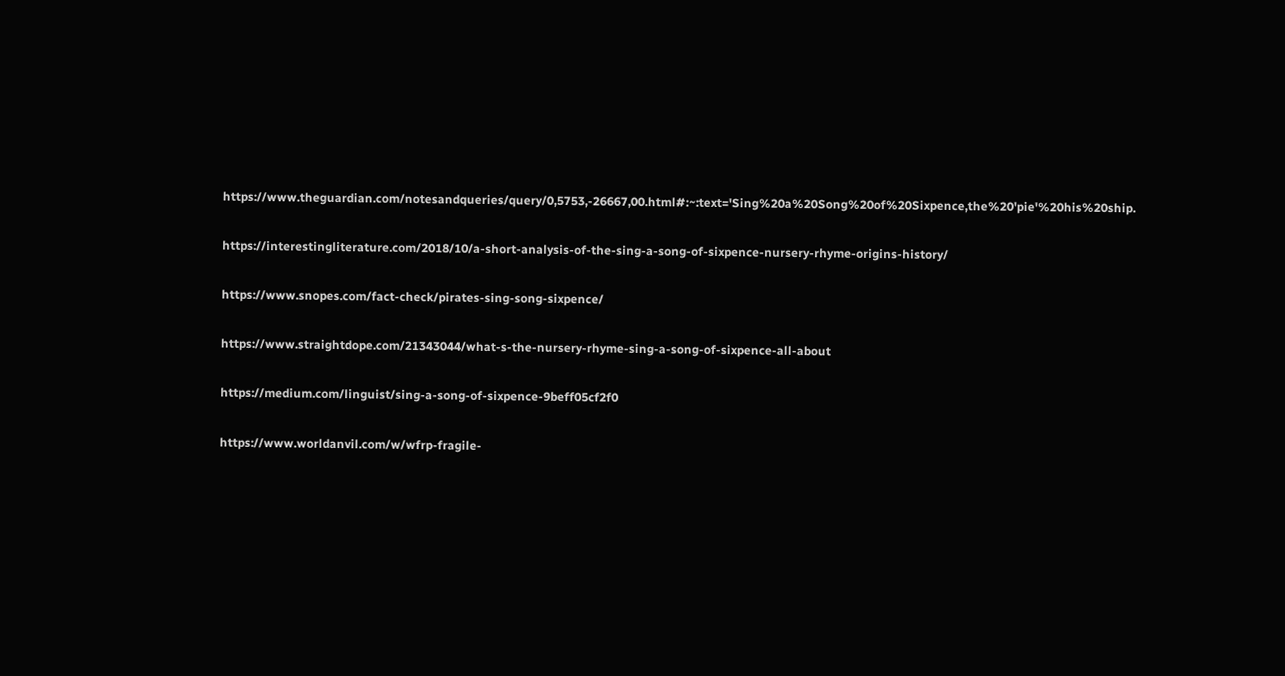https://www.theguardian.com/notesandqueries/query/0,5753,-26667,00.html#:~:text='Sing%20a%20Song%20of%20Sixpence,the%20'pie'%20his%20ship.

https://interestingliterature.com/2018/10/a-short-analysis-of-the-sing-a-song-of-sixpence-nursery-rhyme-origins-history/

https://www.snopes.com/fact-check/pirates-sing-song-sixpence/

https://www.straightdope.com/21343044/what-s-the-nursery-rhyme-sing-a-song-of-sixpence-all-about

https://medium.com/linguist/sing-a-song-of-sixpence-9beff05cf2f0

https://www.worldanvil.com/w/wfrp-fragile-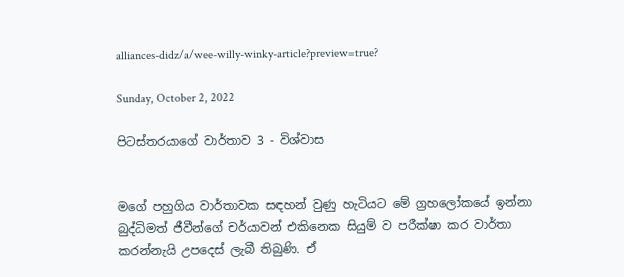alliances-didz/a/wee-willy-winky-article?preview=true?

Sunday, October 2, 2022

පිටස්තරයාගේ වාර්තාව 3 - විශ්වාස


මගේ පහුගිය වාර්තාවක සඳහන් වුණු හැටියට මේ ග්‍රහලෝකයේ ඉන්නා බුද්ධිමත් ජීවීන්ගේ චර්යාවන් එකිනෙක සියුම් ව පරීක්ෂා කර වාර්තා කරන්නැයි උපදෙස් ලැබී තිබුණි. ඒ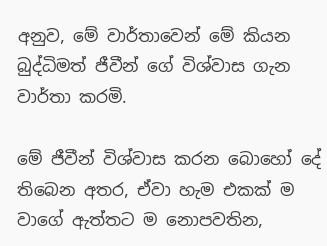අනුව, මේ වාර්තාවෙන් මේ කියන බුද්ධිමත් ජීවීන් ගේ විශ්වාස ගැන වාර්තා කරමි.

මේ ජීවීන් විශ්වාස කරන බොහෝ දේ තිබෙන අතර, ඒවා හැම එකක් ම වාගේ ඇත්තට ම නොපවතින,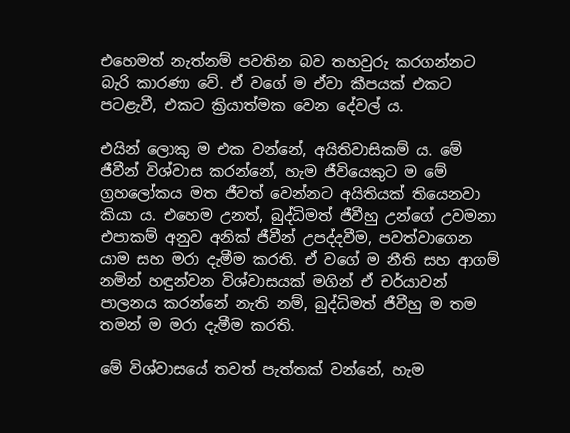එහෙමත් නැත්නම් පවතින බව තහවුරු කරගන්නට බැරි කාරණා වේ. ඒ වගේ ම ඒවා කීපයක් එකට පටළැවී, එකට ක්‍රියාත්මක වෙන දේවල් ය.

එයින් ලොකු ම එක වන්නේ, අයිතිවාසිකම් ය. මේ ජීවීන් විශ්වාස කරන්නේ, හැම ජීවියෙකුට ම මේ ග්‍රහලෝකය මත ජීවත් වෙන්නට අයිතියක් තියෙනවා කියා ය. එහෙම උනත්, බුද්ධිමත් ජීවීහු උන්ගේ උවමනා එපාකම් අනුව අනික් ජීවීන් උපද්දවීම, පවත්වාගෙන යාම සහ මරා දැමීම කරති. ඒ වගේ ම නීති සහ ආගම් නමින් හඳුන්වන විශ්වාසයක් මගින් ඒ චර්යාවන් පාලනය කරන්නේ නැති නම්, බුද්ධිමත් ජීවීහු ම තම තමන් ම මරා දැමීම කරති.

මේ විශ්වාසයේ තවත් පැත්තක් වන්නේ, හැම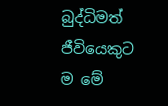බුද්ධිමත් ජීවියෙකුට ම මේ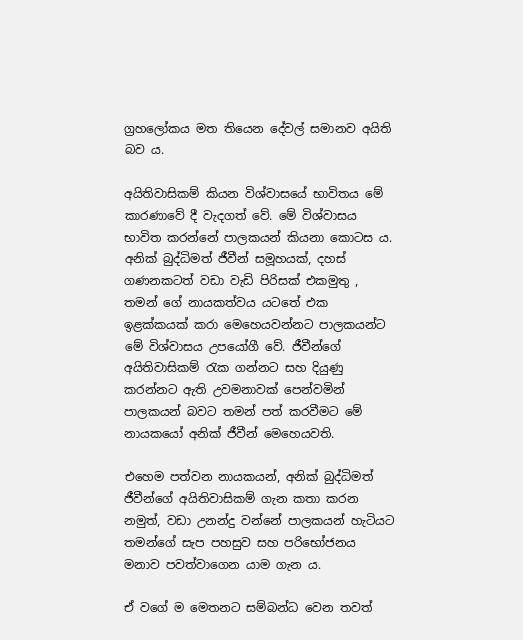ග්‍රහලෝකය මත තියෙන දේවල් සමානව අයිති බව ය.

අයිතිවාසිකම් කියන විශ්වාසයේ භාවිතය මේ කාරණාවේ දී වැදගත් වේ. මේ විශ්වාසය භාවිත කරන්නේ පාලකයන් කියනා කොටස ය. අනික් බුද්ධිමත් ජීවීන් සමූහයක්, දහස් ගණනකටත් වඩා වැඩි පිරිසක් එකමුතු , තමන් ගේ නායකත්වය යටතේ එක ඉළක්කයක් කරා මෙහෙයවන්නට පාලකයන්ට මේ විශ්වාසය උපයෝගී වේ. ජීවීන්ගේ අයිතිවාසිකම් රැක ගන්නට සහ දියුණු කරන්නට ඇති උවමනාවක් පෙන්වමින් පාලකයන් බවට තමන් පත් කරවීමට මේ නායකයෝ අනික් ජීවීන් මෙහෙයවති.

එහෙම පත්වන නායකයන්, අනික් බුද්ධිමත් ජීවීන්ගේ අයිතිවාසිකම් ගැන කතා කරන නමුත්, වඩා උනන්දු වන්නේ පාලකයන් හැටියට තමන්ගේ සැප පහසුව සහ පරිභෝජනය මනාව පවත්වාගෙන යාම ගැන ය.

ඒ වගේ ම මෙතනට සම්බන්ධ වෙන තවත්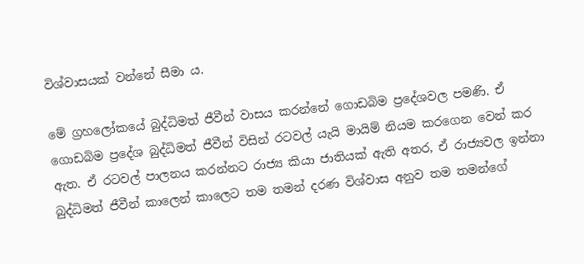විශ්වාසයක් වන්නේ සීමා ය.

මේ ග්‍රහලෝකයේ බුද්ධිමත් ජීවීන් වාසය කරන්නේ ගොඩබිම ප්‍රදේශවල පමණි. ඒ ගොඩබිම ප්‍රදේශ බුද්ධිමත් ජීවීන් විසින් රටවල් යැයි මායිම් නියම කරගෙන වෙන් කර ඇත. ඒ රටවල් පාලනය කරන්නට රාජ්‍ය කියා ජාතියක් ඇති අතර, ඒ රාජ්‍යවල ඉන්නා බුද්ධිමත් ජීවීන් කාලෙන් කාලෙට තම තමන් දරණ විශ්වාස අනුව තම තමන්ගේ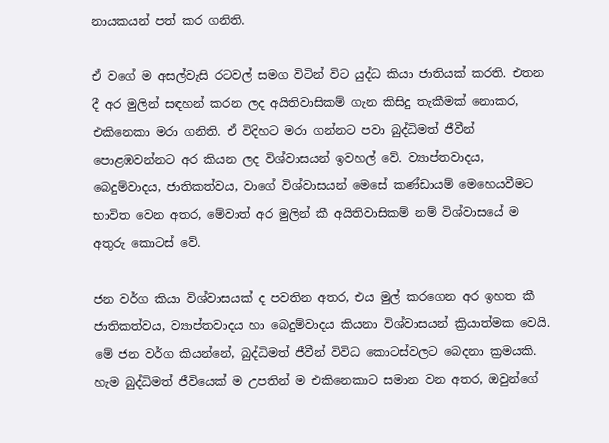නායකයන් පත් කර ගනිති.

ඒ වගේ ම අසල්වැසි රටවල් සමග විටින් විට යුද්ධ කියා ජාතියක් කරති. එතන දී අර මුලින් සඳහන් කරන ලද අයිතිවාසිකම් ගැන කිසිදු තැකීමක් නොකර, එකිනෙකා මරා ගනිති. ඒ විදිහට මරා ගන්නට පවා බුද්ධිමත් ජීවීන් පොළඹවන්නට අර කියන ලද විශ්වාසයන් ඉවහල් වේ. ව්‍යාප්තවාදය, බෙදුම්වාදය, ජාතිකත්වය, වාගේ විශ්වාසයන් මෙසේ කණ්ඩායම් මෙහෙයවීමට භාවිත වෙන අතර, මේවාත් අර මුලින් කී අයිතිවාසිකම් නම් විශ්වාසයේ ම අතුරු කොටස් වේ.

ජන වර්ග කියා විශ්වාසයක් ද පවතින අතර, එය මුල් කරගෙන අර ඉහත කී ජාතිකත්වය, ව්‍යාප්තවාදය හා බෙදුම්වාදය කියනා විශ්වාසයන් ක්‍රියාත්මක වෙයි. මේ ජන වර්ග කියන්නේ, බුද්ධිමත් ජීවීන් විවිධ කොටස්වලට බෙදනා ක්‍රමයකි. හැම බුද්ධිමත් ජීවියෙක් ම උපතින් ම එකිනෙකාට සමාන වන අතර, ඔවුන්ගේ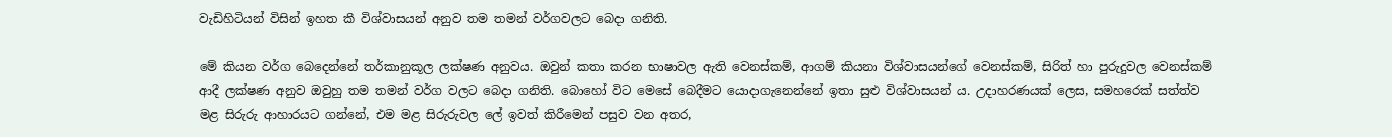වැඩිහිටියන් විසින් ඉහත කී විශ්වාසයන් අනුව තම තමන් වර්ගවලට බෙදා ගනිති.

මේ කියන වර්ග බෙදෙන්නේ තර්කානුකූල ලක්ෂණ අනුවය. ඔවුන් කතා කරන භාෂාවල ඇති වෙනස්කම්, ආගම් කියනා විශ්වාසයන්ගේ වෙනස්කම්, සිරිත් හා පුරුදුවල වෙනස්කම් ආදී ලක්ෂණ අනුව ඔවුහු තම තමන් වර්ග වලට බෙදා ගනිති. බොහෝ විට මෙසේ බෙදීමට යොදාගැනෙන්නේ ඉතා ‌සුළු විශ්වාසයන් ය. උදාහරණයක් ලෙස, සමහරෙක් සත්ත්ව මළ සිරුරු ආහාරයට ගන්නේ, එම මළ සිරුරුවල ලේ ඉවත් කිරීමෙන් පසුව වන අතර,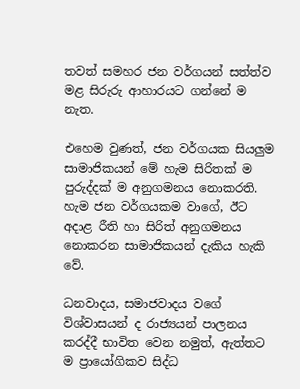තවත් සමහර ජන වර්ගයන් සත්ත්ව මළ සිරුරු ආහාරයට ගන්නේ ම නැත.

එහෙම වුණත්, ජන වර්ගයක සියලුම සාමාජිකයන් මේ හැම සිරිතක් ම පුරුද්දක් ම අනුගමනය නොකරති. හැම ජන වර්ගයකම වාගේ, ඊට අදාළ රීති හා සිරිත් අනුගමනය නොකරන සාමාජිකයන් දැකිය හැකි වේ.

ධනවාදය, සමාජවාදය වගේ විශ්වාසයන් ද රාජ්‍යයන් පාලනය කරද්දී භාවිත වෙන නමුත්, ඇත්තට ම ප්‍රායෝගිකව සිද්ධ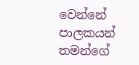වෙන්නේ පාලකයන් තමන්ගේ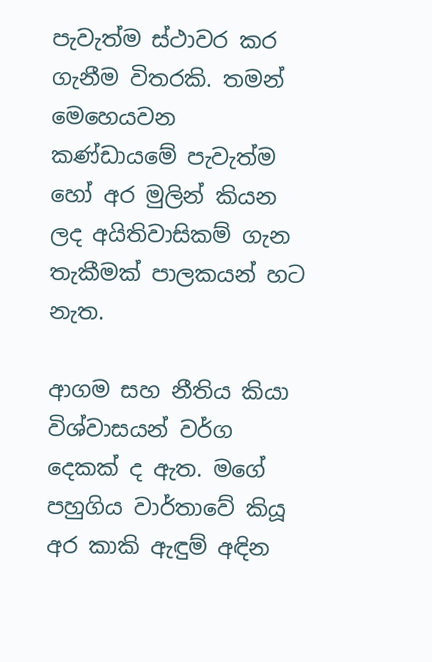පැවැත්ම ස්ථාවර කර ගැනීම විතරකි. තමන් මෙහෙයවන කණ්ඩායමේ පැවැත්ම හෝ අර මුලින් කියන ලද අයිතිවාසිකම් ගැන තැකීමක් පාලකයන් හට නැත.

ආගම සහ නීතිය කියා විශ්වාසයන් වර්ග දෙකක් ද ඇත. මගේ පහුගිය වාර්තාවේ කියූ අර කාකි ඇඳුම් අඳින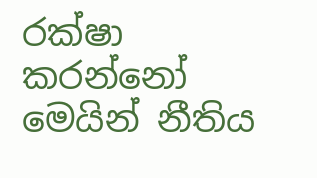රක්ෂා කරන්නෝ මෙයින් නීතිය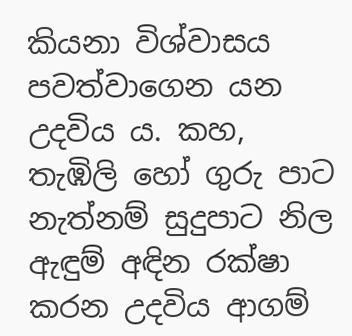කියනා විශ්වාසය පවත්වාගෙන යන උදවිය ය. කහ, තැඹිලි හෝ ගුරු පාට නැත්නම් සුදුපාට නිල ඇඳුම් අඳින රක්ෂා කරන උදවිය ආගම්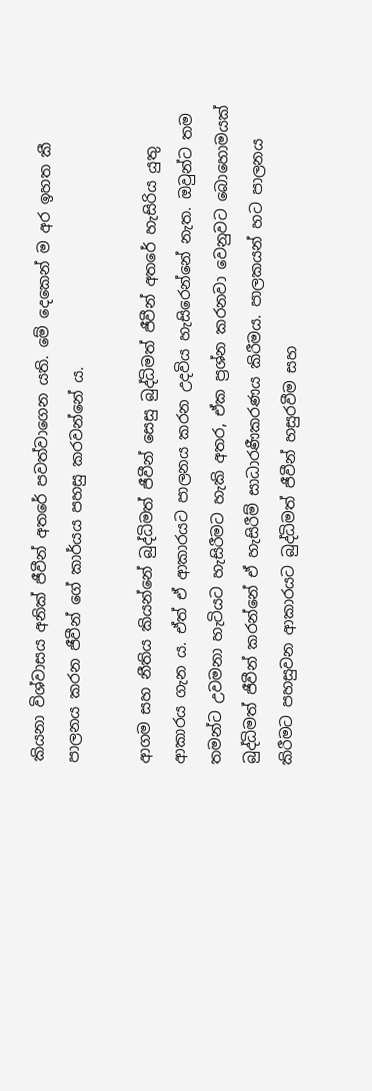කියනා විශ්වාසය අනික් ජීවීන් අතරේ පවත්වාගෙන යති. මේ දෙකෙන් ම අර ඉහත කී පාලනය කරන ජීවීන් ගේ කාර්යය පහසු කරවන්නේ ය.

ආගම සහ නීතිය කියන්නේ බුද්ධිමත් ජීවීන් සෙසු බුද්ධිමත් ජීවීන් අතරේ හැසිරිය යුතු ආකාරය ගැන ය. ඒත් ඒ ආකාරයට පාලනය කරන උදවිය හැසිරෙන්නේ නැත. ඔවුන්ට තම තමන්ට උවමනා හැටියට හැසිරීමට හැකි අතර, ඒක ප්‍රශ්න කරනවා වෙනුවට බොහොමයක් බුද්ධිමත් ජීවීන් කරන්නේ ඒ හැසිරීම් සාධාරණීකරණය කිරීමය. පාලකයන් හට පාලනය කිරීමට පහසුවන ආකාරයට බුද්ධිමත් ජීවීන් හසුරවීම සහ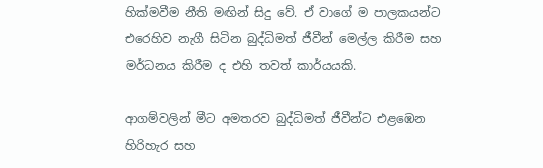හික්මවීම නීති මඟින් සිදු වේ. ඒ වාගේ ම පාලකයන්ට එරෙහිව නැගී සිටින බුද්ධිමත් ජීවීන් මෙල්ල කිරීම සහ මර්ධනය කිරීම ද එහි තවත් කාර්යයකි.

ආගම්වලින් මීට අමතරව බුද්ධිමත් ජීවීන්ට එළඹෙන හිරිහැර සහ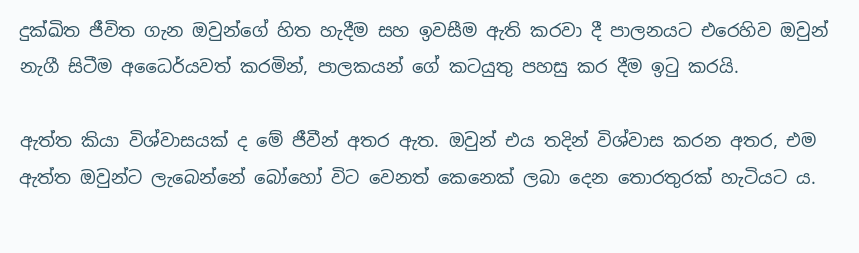දුක්ඛිත ජීවිත ගැන ඔවුන්ගේ හිත හැදීම සහ ඉවසීම ඇති කරවා දී පාලනයට එරෙහිව ඔවුන් නැගී සිටීම අධෛර්යවත් කරමින්, පාලකයන් ගේ කටයුතු පහසු කර දීම ඉටු කරයි.

ඇත්ත කියා විශ්වාසයක් ද මේ ජීවීන් අතර ඇත. ඔවුන් එය තදින් විශ්වාස කරන අතර, එම ඇත්ත ඔවුන්ට ලැබෙන්නේ බෝහෝ විට වෙනත් කෙනෙක් ලබා දෙන තොරතුරක් හැටියට ය.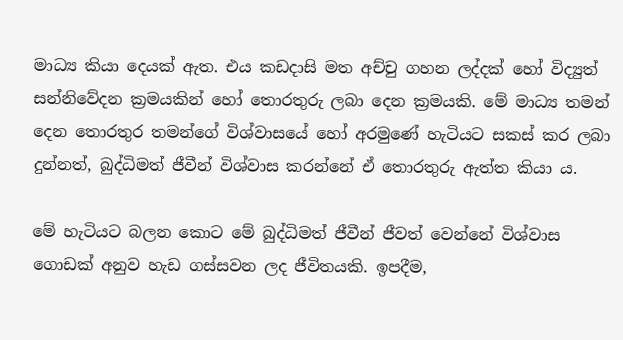මාධ්‍ය කියා දෙයක් ඇත. එය කඩදාසි මත අච්චු ගහන ලද්දක් හෝ විද්‍යුත් සන්නිවේදන ක්‍රමයකින් හෝ තොරතුරු ලබා දෙන ක්‍රමයකි. මේ මාධ්‍ය තමන් දෙන තොරතුර තමන්ගේ විශ්වාසයේ හෝ අරමුණේ හැටියට සකස් කර ලබා දුන්නත්, බුද්ධිමත් ජීවීන් විශ්වාස කරන්නේ ඒ තොරතුරු ඇත්ත කියා ය.

මේ හැටියට බලන කොට මේ බුද්ධිමත් ජීවීන් ජීවත් වෙන්නේ විශ්වාස ගොඩක් අනුව හැඩ ගස්සවන ලද ජීවිතයකි. ඉපදීම,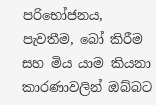පරිභෝජනය, පැවතීම, බෝ කිරීම සහ මිය යාම කියනා කාරණාවලින් ඔබ්බට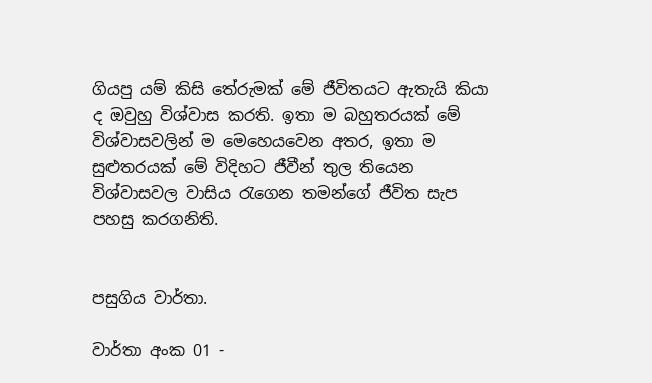ගියපු යම් කිසි තේරුමක් මේ ජීවිතයට ඇතැයි කියා ද ඔවුහු විශ්වාස කරති. ඉතා ම බහුතරයක් මේ විශ්වාසවලින් ම මෙහෙයවෙන අතර, ඉතා ම සුළුතරයක් මේ විදිහට ජීවීන් තුල තියෙන විශ්වාසවල වාසිය රැගෙන තමන්ගේ ජීවිත සැප පහසු කරගනිති.


පසුගිය වාර්තා.

වාර්තා අංක 01 -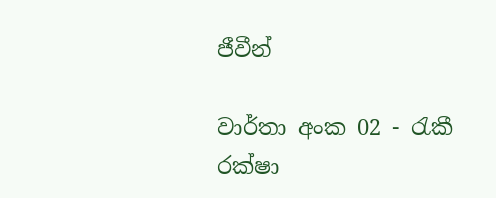ජීවීන්

වාර්තා අංක 02 - රැකී රක්ෂා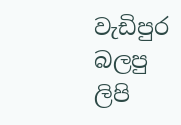වැඩිපුර බලපු ලිපි